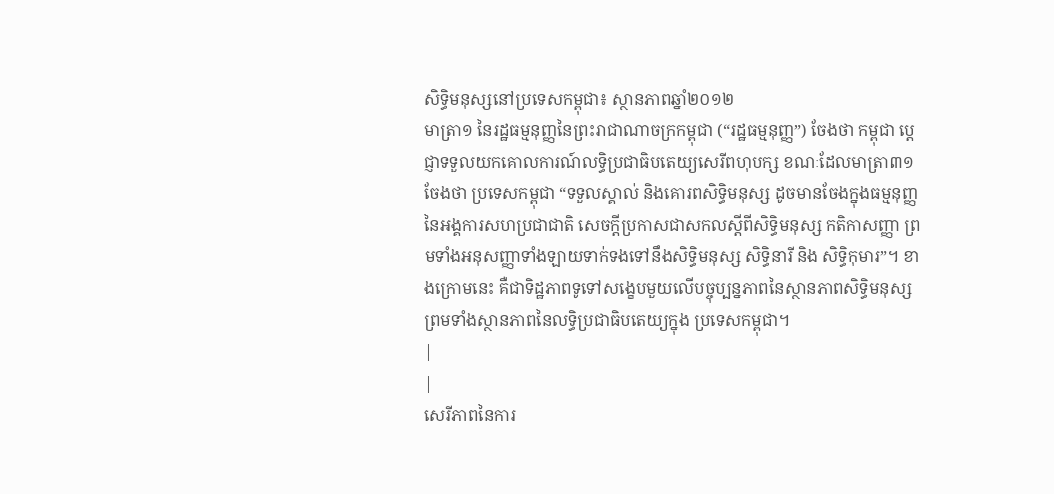សិទ្ធិមនុស្សនៅប្រទេសកម្ពុជា៖ ស្ថានភាពឆ្នាំ២០១២
មាត្រា១ នៃរដ្ឋធម្មនុញ្ញនៃព្រះរាជាណាចក្រកម្ពុជា (“រដ្ឋធម្មនុញ្ញ”) ចែងថា កម្ពុជា ប្តេជ្ញាទទួលយកគោលការណ៍លទ្ធិប្រជាធិបតេយ្យសេរីពហុបក្ស ខណៈដែលមាត្រា៣១ ចែងថា ប្រទេសកម្ពុជា “ទទួលស្គាល់ និងគោរពសិទ្ធិមនុស្ស ដូចមានចែងក្នុងធម្មនុញ្ញនៃអង្គការសហប្រជាជាតិ សេចក្តីប្រកាសជាសកលស្តីពីសិទ្ធិមនុស្ស កតិកាសញ្ញា ព្រមទាំងអនុសញ្ញាទាំងឡាយទាក់ទងទៅនឹងសិទ្ធិមនុស្ស សិទ្ធិនារី និង សិទ្ធិកុមារ”។ ខាងក្រោមនេះ គឺជាទិដ្ឋភាពទូទៅសង្ខេបមួយលើបច្ចុប្បន្នភាពនៃស្ថានភាពសិទ្ធិមនុស្ស ព្រមទាំងស្ថានភាពនៃលទ្ធិប្រជាធិបតេយ្យក្នុង ប្រទេសកម្ពុជា។
|
|
សេរីភាពនៃការ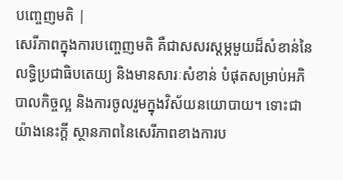បញ្ចេញមតិ |
សេរីភាពក្នុងការបញ្ចេញមតិ គឺជាសសរស្តម្ភមួយដ៏សំខាន់នៃលទ្ធិប្រជាធិបតេយ្យ និងមានសារៈសំខាន់ បំផុតសម្រាប់អភិបាលកិច្ចល្អ និងការចូលរួមក្នុងវិស័យនយោបាយ។ ទោះជាយ៉ាងនេះក្តី ស្ថានភាពនៃសេរីភាពខាងការប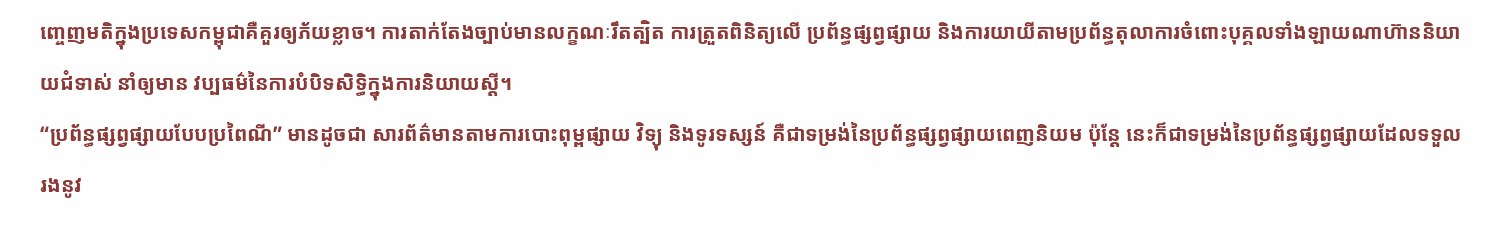ញ្ចេញមតិក្នុងប្រទេសកម្ពុជាគឺគួរឲ្យភ័យខ្លាច។ ការតាក់តែងច្បាប់មានលក្ខណៈរឹតត្បិត ការត្រួតពិនិត្យលើ ប្រព័ន្ធផ្សព្វផ្សាយ និងការយាយីតាមប្រព័ន្ធតុលាការចំពោះបុគ្គលទាំងឡាយណាហ៊ាននិយាយជំទាស់ នាំឲ្យមាន វប្បធម៌នៃការបំបិទសិទ្ធិក្នុងការនិយាយស្តី។
“ប្រព័ន្ធផ្សព្វផ្សាយបែបប្រពៃណី” មានដូចជា សារព័ត៌មានតាមការបោះពុម្ពផ្សាយ វិទ្យុ និងទូរទស្សន៍ គឺជាទម្រង់នៃប្រព័ន្ធផ្សព្វផ្សាយពេញនិយម ប៉ុន្តែ នេះក៏ជាទម្រង់នៃប្រព័ន្ធផ្សព្វផ្សាយដែលទទួលរងនូវ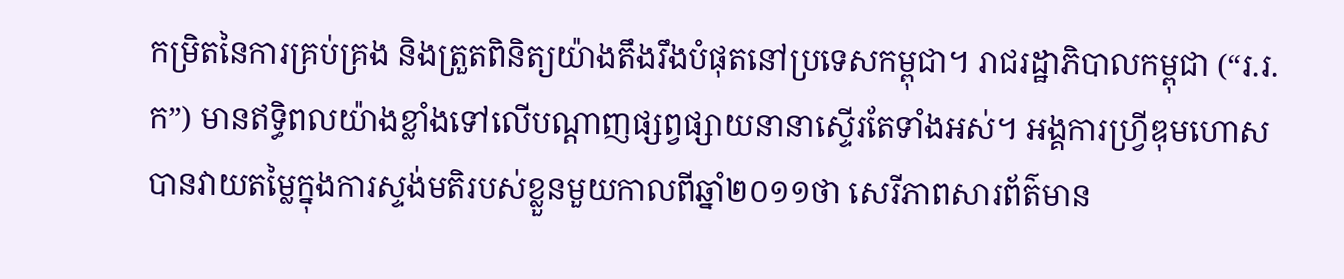កម្រិតនៃការគ្រប់គ្រង និងត្រួតពិនិត្យយ៉ាងតឹងរឹងបំផុតនៅប្រទេសកម្ពុជា។ រាជរដ្ឋាភិបាលកម្ពុជា (“រ.រ.ក”) មានឥទ្ធិពលយ៉ាងខ្លាំងទៅលើបណ្តាញផ្សព្វផ្សាយនានាស្ទើរតែទាំងអស់។ អង្គការហ្វ្រីឌុមហោស បានវាយតម្លៃក្នុងការស្ទង់មតិរបស់ខ្លួនមួយកាលពីឆ្នាំ២០១១ថា សេរីភាពសារព័ត៌មាន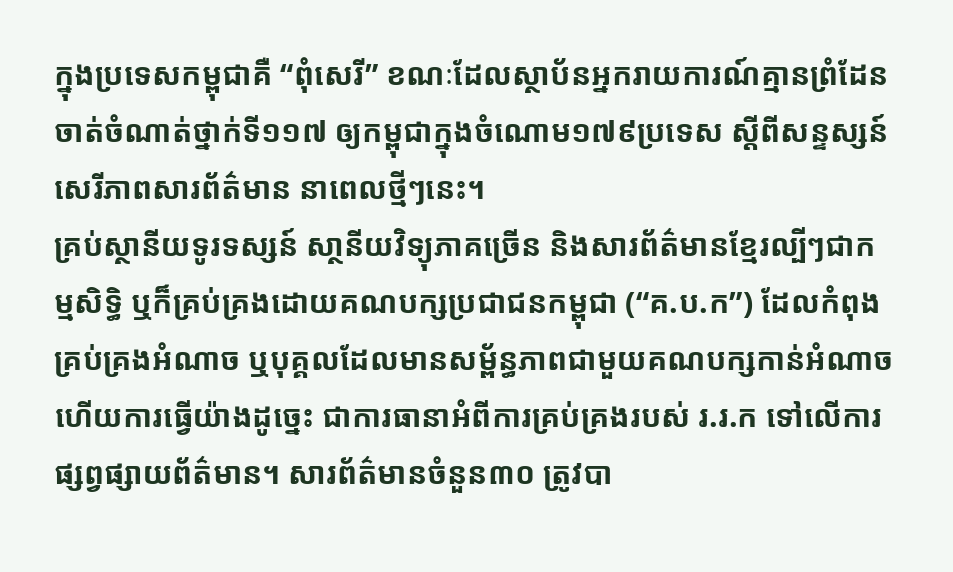ក្នុងប្រទេសកម្ពុជាគឺ “ពុំសេរី” ខណៈដែលស្ថាប័នអ្នករាយការណ៍គ្មានព្រំដែនចាត់ចំណាត់ថ្នាក់ទី១១៧ ឲ្យកម្ពុជាក្នុងចំណោម១៧៩ប្រទេស ស្តីពីសន្ទស្សន៍សេរីភាពសារព័ត៌មាន នាពេលថ្មីៗនេះ។
គ្រប់ស្ថានីយទូរទស្សន៍ សា្ថនីយវិទ្យុភាគច្រើន និងសារព័ត៌មានខ្មែរល្បីៗជាកម្មសិទ្ធិ ឬក៏គ្រប់គ្រងដោយគណបក្សប្រជាជនកម្ពុជា (“គ.ប.ក”) ដែលកំពុងគ្រប់គ្រងអំណាច ឬបុគ្គលដែលមានសម្ព័ន្ធភាពជាមួយគណបក្សកាន់អំណាច ហើយការធ្វើយ៉ាងដូច្នេះ ជាការធានាអំពីការគ្រប់គ្រងរបស់ រ.រ.ក ទៅលើការផ្សព្វផ្សាយព័ត៌មាន។ សារព័ត៌មានចំនួន៣០ ត្រូវបា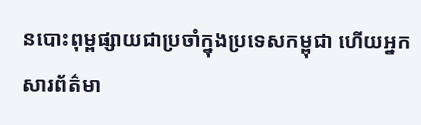នបោះពុម្ពផ្សាយជាប្រចាំក្នុងប្រទេសកម្ពុជា ហើយអ្នកសារព័ត៌មា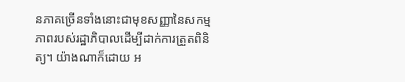នភាគច្រើនទាំងនោះជាមុខសញ្ញានៃសកម្មភាពរបស់រដ្ឋាភិបាលដើម្បីដាក់ការត្រួតពិនិត្យ។ យ៉ាងណាក៏ដោយ អ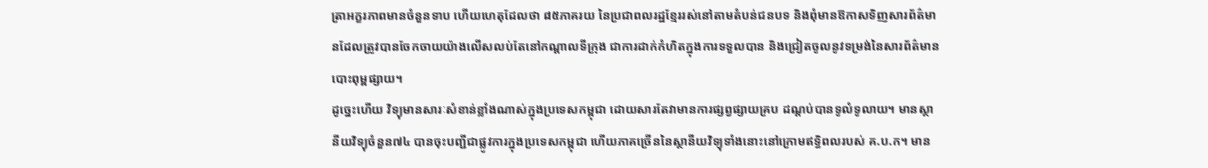ត្រាអក្ខរភាពមានចំនួនទាប ហើយហេតុដែលថា ៨៥ភាគរយ នៃប្រជាពលរដ្ឋខ្មែររស់នៅតាមតំបន់ជនបទ និងពុំមានឱកាសទិញសារព័ត៌មានដែលត្រូវបានចែកចាយយ៉ាងលើសលប់តែនៅកណ្តាលទីក្រុង ជាការដាក់កំហិតក្នុងការទទួលបាន និងជ្រៀតចូលនូវទម្រង់នៃសារព័ត៌មានបោះពុម្ពផ្សាយ។
ដូច្នេះហើយ វិទ្យុមានសារៈសំខាន់ខ្លាំងណាស់ក្នុងប្រទេសកម្ពុជា ដោយសារតែវាមានការផ្សព្វផ្សាយគ្រប ដណ្តប់បានទូលំទូលាយ។ មានស្ថានីយវិទ្យុចំនួន៧៤ បានចុះបញ្ជីជាផ្លូវការក្នុងប្រទេសកម្ពុជា ហើយភាគច្រើននៃស្ថានីយវិទ្យុទាំងនោះនៅក្រោមឥទ្ធិពលរបស់ គ.ប.ក។ មាន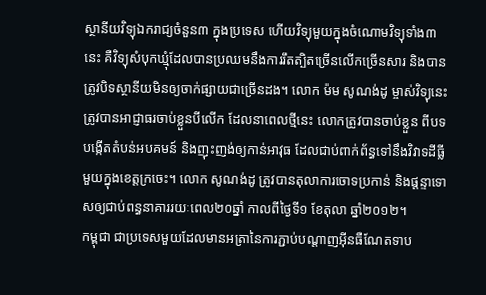ស្ថានីយវិទ្យុឯករាជ្យចំនួន៣ ក្នុងប្រទេស ហើយវិទ្យុមួយក្នុងចំណោមវិទ្យុទាំង៣នេះ គឺវិទ្យុសំបុកឃ្មុំដែលបានប្រឈមនឹងការរឹតត្បិតច្រើនលើកច្រើនសារ និងបានត្រូវបិទស្ថានីយមិនឲ្យចាក់ផ្សាយជាច្រើនដង។ លោក ម៉ម សូណង់ដូ ម្ចាស់វិទ្យុនេះ ត្រូវបានអាជ្ញាធរចាប់ខ្លួនបីលើក ដែលនាពេលថ្មីនេះ លោកត្រូវបានចាប់ខ្លួន ពីបទបង្កើតតំបន់អបគមន៍ និងញុះញង់ឲ្យកាន់អាវុធ ដែលជាប់ពាក់ព័ន្ធទៅនឹងវិវាទដីធ្លីមួយក្នុងខេត្តក្រចេះ។ លោក សូណង់ដូ ត្រូវបានតុលាការចោទប្រកាន់ និងផ្តន្ទាទោសឲ្យជាប់ពន្ធនាគាររយៈពេល២០ឆ្នាំ កាលពីថ្ងៃទី១ ខែតុលា ឆ្នាំ២០១២។
កម្ពុជា ជាប្រទេសមួយដែលមានអត្រានៃការភ្ជាប់បណ្តាញអ៊ីនធឺណែតទាប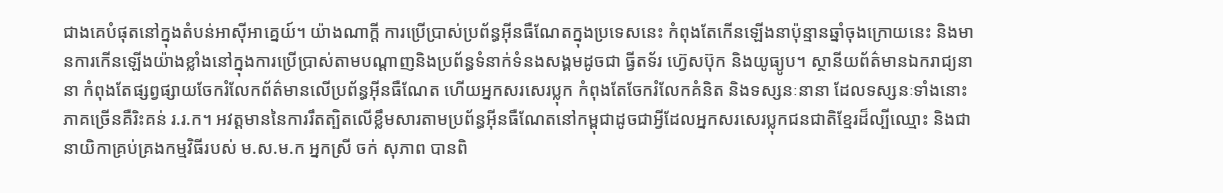ជាងគេបំផុតនៅក្នុងតំបន់អាស៊ីអាគ្នេយ៍។ យ៉ាងណាក្តី ការប្រើប្រាស់ប្រព័ន្ធអ៊ីនធឺណែតក្នុងប្រទេសនេះ កំពុងតែកើនឡើងនាប៉ុន្មានឆ្នាំចុងក្រោយនេះ និងមានការកើនឡើងយ៉ាងខ្លាំងនៅក្នុងការប្រើប្រាស់តាមបណ្តាញនិងប្រព័ន្ធទំនាក់ទំនងសង្គមដូចជា ធ្វីតទ័រ ហ៊េ្វសប៊ុក និងយូធ្យូប។ ស្ថានីយព័ត៌មានឯករាជ្យនានា កំពុងតែផ្សព្វផ្សាយចែករំលែកព័ត៌មានលើប្រព័ន្ធអ៊ីនធឺណែត ហើយអ្នកសរសេរប្លុក កំពុងតែចែករំលែកគំនិត និងទស្សនៈនានា ដែលទស្សនៈទាំងនោះភាគច្រើនគឺរិះគន់ រ.រ.ក។ អវត្តមាននៃការរឹតត្បិតលើខ្លឹមសារតាមប្រព័ន្ធអ៊ីនធឺណែតនៅកម្ពុជាដូចជាអ្វីដែលអ្នកសរសេរប្លុកជនជាតិខ្មែរដ៏ល្បីឈ្មោះ និងជានាយិកាគ្រប់គ្រងកម្មវិធីរបស់ ម.ស.ម.ក អ្នកស្រី ចក់ សុភាព បានពិ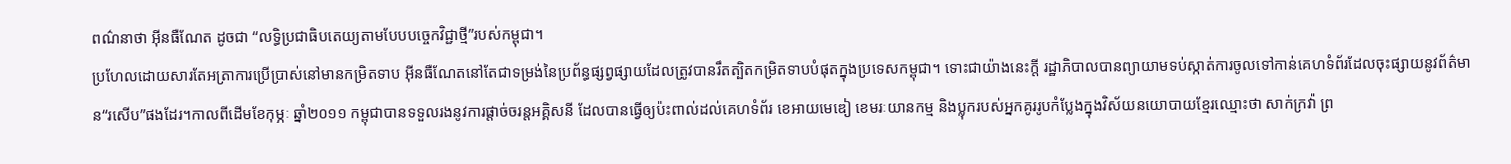ពណ៌នាថា អ៊ីនធឺណែត ដូចជា “លទ្ធិប្រជាធិបតេយ្យតាមបែបបច្ចេកវិជ្ជាថ្មី”របស់កម្ពុជា។
ប្រហែលដោយសារតែអត្រាការប្រើប្រាស់នៅមានកម្រិតទាប អ៊ីនធឺណែតនៅតែជាទម្រង់នៃប្រព័ន្ធផ្សព្វផ្សាយដែលត្រូវបានរឹតត្បិតកម្រិតទាបបំផុតក្នុងប្រទេសកម្ពុជា។ ទោះជាយ៉ាងនេះក្តី រដ្ឋាភិបាលបានព្យាយាមទប់ស្កាត់ការចូលទៅកាន់គេហទំព័រដែលចុះផ្សាយនូវព័ត៌មាន“រសើប”ផងដែរ។កាលពីដើមខែកុម្ភៈ ឆ្នាំ២០១១ កម្ពុជាបានទទួលរងនូវការផ្តាច់ចរន្តអគ្គិសនី ដែលបានធ្វើឲ្យប៉ះពាល់ដល់គេហទំព័រ ខេអាយមេឌៀ ខេមរៈយានកម្ម និងប្លុករបស់អ្នកគូររូបកំប្លែងក្នុងវិស័យនយោបាយខ្មែរឈ្មោះថា សាក់ក្រវ៉ា ព្រ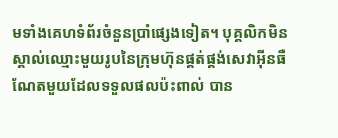មទាំងគេហទំព័រចំនួនប្រាំផ្សេងទៀត។ បុគ្គលិកមិនស្គាល់ឈ្មោះមួយរូបនៃក្រុមហ៊ុនផ្គត់ផ្គង់សេវាអ៊ីនធឺណែតមួយដែលទទួលផលប៉ះពាល់ បាន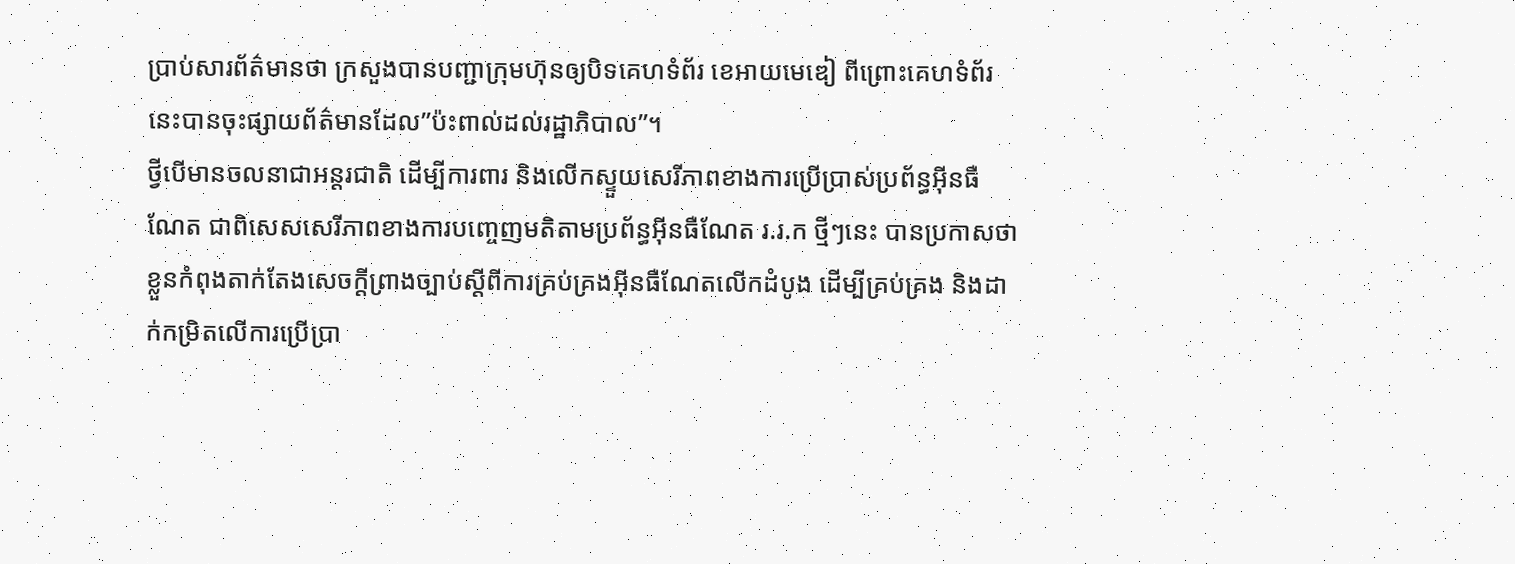ប្រាប់សារព័ត៌មានថា ក្រសួងបានបញ្ជាក្រុមហ៊ុនឲ្យបិទគេហទំព័រ ខេអាយមេឌៀ ពីព្រោះគេហទំព័រនេះបានចុះផ្សាយព័ត៌មានដែល”ប៉ះពាល់ដល់រដ្ឋាភិបាល”។
ថ្វីបើមានចលនាជាអន្តរជាតិ ដើម្បីការពារ និងលើកស្ទួយសេរីភាពខាងការប្រើប្រាស់ប្រព័ន្ធអ៊ីនធឺណែត ជាពិសេសសេរីភាពខាងការបញ្ចេញមតិតាមប្រព័ន្ធអ៊ីនធឺណែត រ.រ.ក ថ្មីៗនេះ បានប្រកាសថាខ្លួនកំពុងតាក់តែងសេចក្តីព្រាងច្បាប់ស្តីពីការគ្រប់គ្រងអ៊ីនធឺណែតលើកដំបូង ដើម្បីគ្រប់គ្រង និងដាក់កម្រិតលើការប្រើប្រា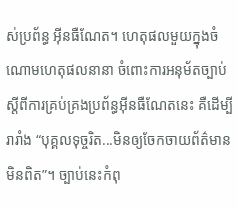ស់ប្រព័ន្ធ អ៊ីនធឺណែត។ ហេតុផលមួយក្នុងចំណោមហេតុផលនានា ចំពោះការអនុម័តច្បាប់ស្តីពីការគ្រប់គ្រងប្រព័ន្ធអ៊ីនធឺណែតនេះ គឺដើម្បីរារាំង “បុគ្គលទុច្ចរិត...មិនឲ្យចែកចាយព័ត៌មានមិនពិត”។ ច្បាប់នេះកំពុ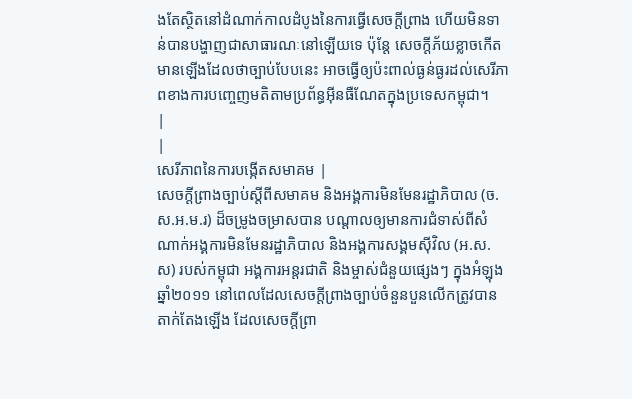ងតែស្ថិតនៅដំណាក់កាលដំបូងនៃការធ្វើសេចក្តីព្រាង ហើយមិនទាន់បានបង្ហាញជាសាធារណៈនៅឡើយទេ ប៉ុន្តែ សេចក្តីភ័យខ្លាចកើតមានឡើងដែលថាច្បាប់បែបនេះ អាចធ្វើឲ្យប៉ះពាល់ធ្ងន់ធ្ងរដល់សេរីភាពខាងការបញ្ចេញមតិតាមប្រព័ន្ធអ៊ីនធឺណែតក្នុងប្រទេសកម្ពុជា។
|
|
សេរីភាពនៃការបង្កើតសមាគម |
សេចក្តីព្រាងច្បាប់ស្តីពីសមាគម និងអង្គការមិនមែនរដ្ឋាភិបាល (ច.ស.អ.ម.រ) ដ៏ចម្រូងចម្រាសបាន បណ្តាលឲ្យមានការជំទាស់ពីសំណាក់អង្គការមិនមែនរដ្ឋាភិបាល និងអង្គការសង្គមស៊ីវិល (អ.ស.ស) របស់កម្ពុជា អង្គការអន្តរជាតិ និងម្ចាស់ជំនួយផ្សេងៗ ក្នុងអំឡុងឆ្នាំ២០១១ នៅពេលដែលសេចក្តីព្រាងច្បាប់ចំនួនបួនលើកត្រូវបានតាក់តែងឡើង ដែលសេចក្តីព្រា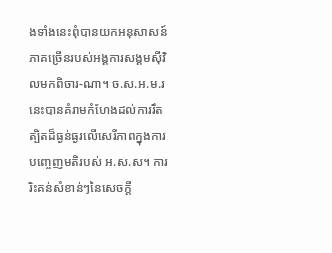ងទាំងនេះពុំបានយកអនុសាសន៍ភាគច្រើនរបស់អង្គការសង្គមស៊ីវិលមកពិចារ-ណា។ ច.ស.អ.ម.រ នេះបានគំរាមកំហែងដល់ការរឹតត្បិតដ៏ធ្ងន់ធ្ងរលើសេរីភាពក្នុងការបញ្ចេញមតិរបស់ អ.ស.ស។ ការរិះគន់សំខាន់ៗនៃសេចក្តី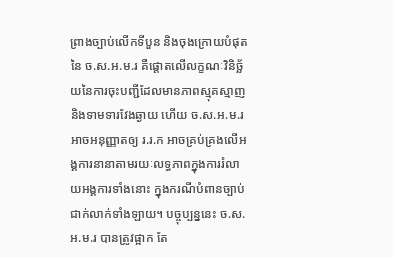ព្រាងច្បាប់លើកទីបួន និងចុងក្រោយបំផុតនៃ ច.ស.អ.ម.រ គឺផ្តោតលើលក្ខណៈវិនិច្ឆ័យនៃការចុះបញ្ជីដែលមានភាពស្មុគស្មាញ និងទាមទារវែងឆ្ងាយ ហើយ ច.ស.អ.ម.រ អាចអនុញ្ញាតឲ្យ រ.រ.ក អាចគ្រប់គ្រងលើអង្គការនានាតាមរយៈលទ្ធភាពក្នុងការរំលាយអង្គការទាំងនោះ ក្នុងករណីបំពានច្បាប់ជាក់លាក់ទាំងឡាយ។ បច្ចុប្បន្ននេះ ច.ស.អ.ម.រ បានត្រូវផ្អាក តែ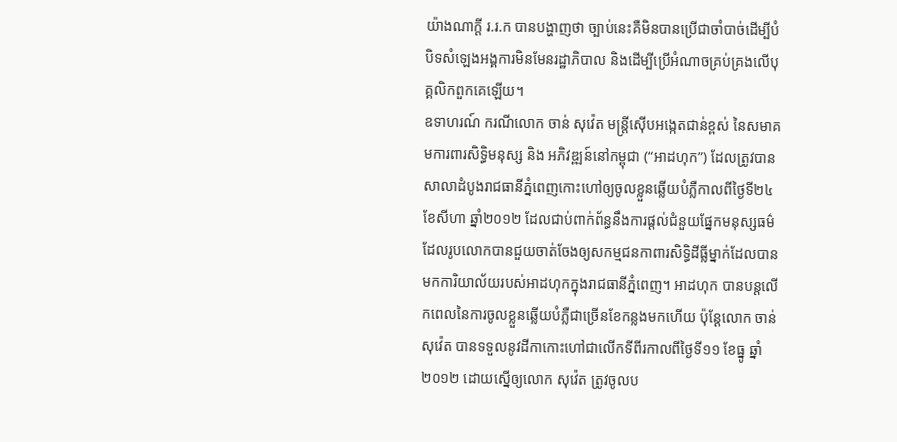យ៉ាងណាក្តី រ.រ.ក បានបង្ហាញថា ច្បាប់នេះគឺមិនបានប្រើជាចាំបាច់ដើម្បីបំបិទសំឡេងអង្គការមិនមែនរដ្ឋាភិបាល និងដើម្បីប្រើអំណាចគ្រប់គ្រងលើបុគ្គលិកពួកគេឡើយ។
ឧទាហរណ៍ ករណីលោក ចាន់ សុវ៉េត មន្ត្រីស៊ើបអង្កេតជាន់ខ្ពស់ នៃសមាគមការពារសិទ្ធិមនុស្ស និង អភិវឌ្ឍន៍នៅកម្ពុជា (“អាដហុក”) ដែលត្រូវបានសាលាដំបូងរាជធានីភ្នំពេញកោះហៅឲ្យចូលខ្លួនឆ្លើយបំភ្លឺកាលពីថ្ងៃទី២៤ ខែសីហា ឆ្នាំ២០១២ ដែលជាប់ពាក់ព័ន្ធនឹងការផ្តល់ជំនួយផ្នែកមនុស្សធម៌ដែលរូបលោកបានជួយចាត់ចែងឲ្យសកម្មជនកាពារសិទ្ធិដីធ្លីម្នាក់ដែលបានមកការិយាល័យរបស់អាដហុកក្នុងរាជធានីភ្នំពេញ។ អាដហុក បានបន្តលើកពេលនៃការចូលខ្លួនឆ្លើយបំភ្លឺជាច្រើនខែកន្លងមកហើយ ប៉ុន្តែលោក ចាន់ សុវ៉េត បានទទួលនូវដីកាកោះហៅជាលើកទីពីរកាលពីថ្ងៃទី១១ ខែធ្នូ ឆ្នាំ២០១២ ដោយស្នើឲ្យលោក សុវ៉េត ត្រូវចូលប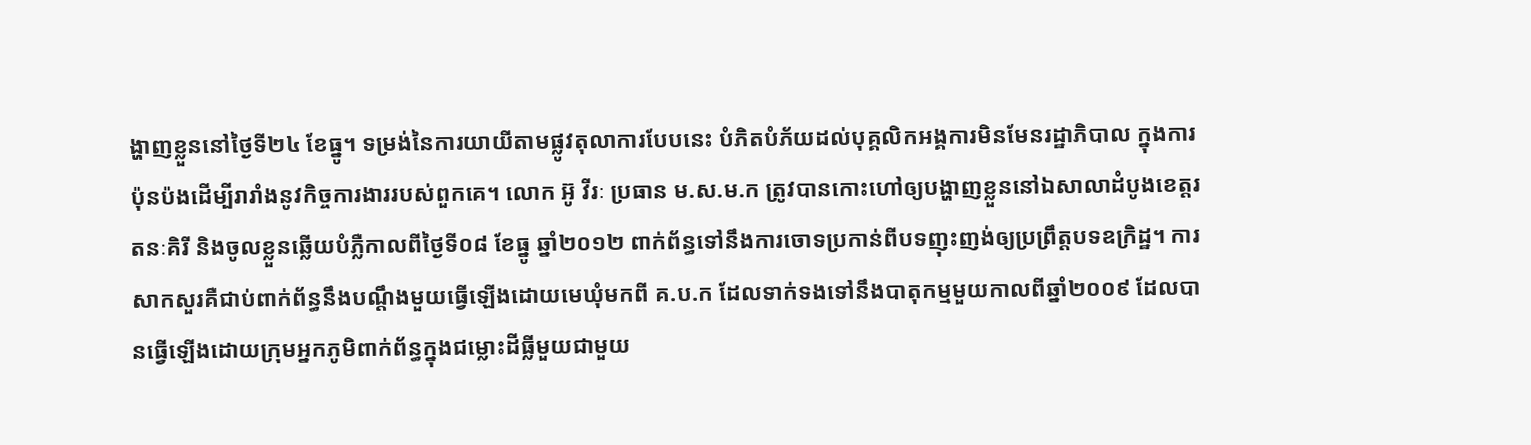ង្ហាញខ្លួននៅថ្ងៃទី២៤ ខែធ្នូ។ ទម្រង់នៃការយាយីតាមផ្លូវតុលាការបែបនេះ បំភិតបំភ័យដល់បុគ្គលិកអង្គការមិនមែនរដ្ឋាភិបាល ក្នុងការប៉ុនប៉ងដើម្បីរារាំងនូវកិច្ចការងាររបស់ពួកគេ។ លោក អ៊ូ វីរៈ ប្រធាន ម.ស.ម.ក ត្រូវបានកោះហៅឲ្យបង្ហាញខ្លួននៅឯសាលាដំបូងខេត្តរតនៈគិរី និងចូលខ្លួនឆ្លើយបំភ្លឺកាលពីថ្ងៃទី០៨ ខែធ្នូ ឆ្នាំ២០១២ ពាក់ព័ន្ធទៅនឹងការចោទប្រកាន់ពីបទញុះញង់ឲ្យប្រព្រឹត្តបទឧក្រិដ្ឋ។ ការសាកសួរគឺជាប់ពាក់ព័ន្ធនឹងបណ្តឹងមួយធ្វើឡើងដោយមេឃុំមកពី គ.ប.ក ដែលទាក់ទងទៅនឹងបាតុកម្មមួយកាលពីឆ្នាំ២០០៩ ដែលបានធ្វើឡើងដោយក្រុមអ្នកភូមិពាក់ព័ន្ធក្នុងជម្លោះដីធ្លីមួយជាមួយ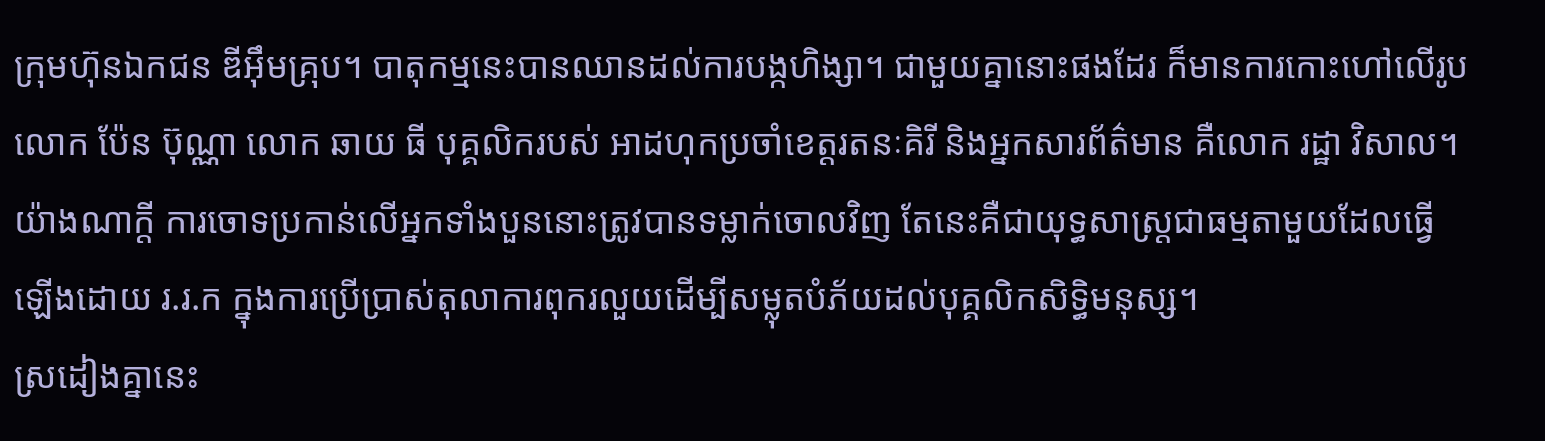ក្រុមហ៊ុនឯកជន ឌីអ៊ឹមគ្រុប។ បាតុកម្មនេះបានឈានដល់ការបង្កហិង្សា។ ជាមួយគ្នានោះផងដែរ ក៏មានការកោះហៅលើរូបលោក ប៉ែន ប៊ុណ្ណា លោក ឆាយ ធី បុគ្គលិករបស់ អាដហុកប្រចាំខេត្តរតនៈគិរី និងអ្នកសារព័ត៌មាន គឺលោក រដ្ឋា វិសាល។ យ៉ាងណាក្តី ការចោទប្រកាន់លើអ្នកទាំងបួននោះត្រូវបានទម្លាក់ចោលវិញ តែនេះគឺជាយុទ្ធសាស្ត្រជាធម្មតាមួយដែលធ្វើឡើងដោយ រ.រ.ក ក្នុងការប្រើប្រាស់តុលាការពុករលួយដើម្បីសម្លុតបំភ័យដល់បុគ្គលិកសិទ្ធិមនុស្ស។
ស្រដៀងគ្នានេះ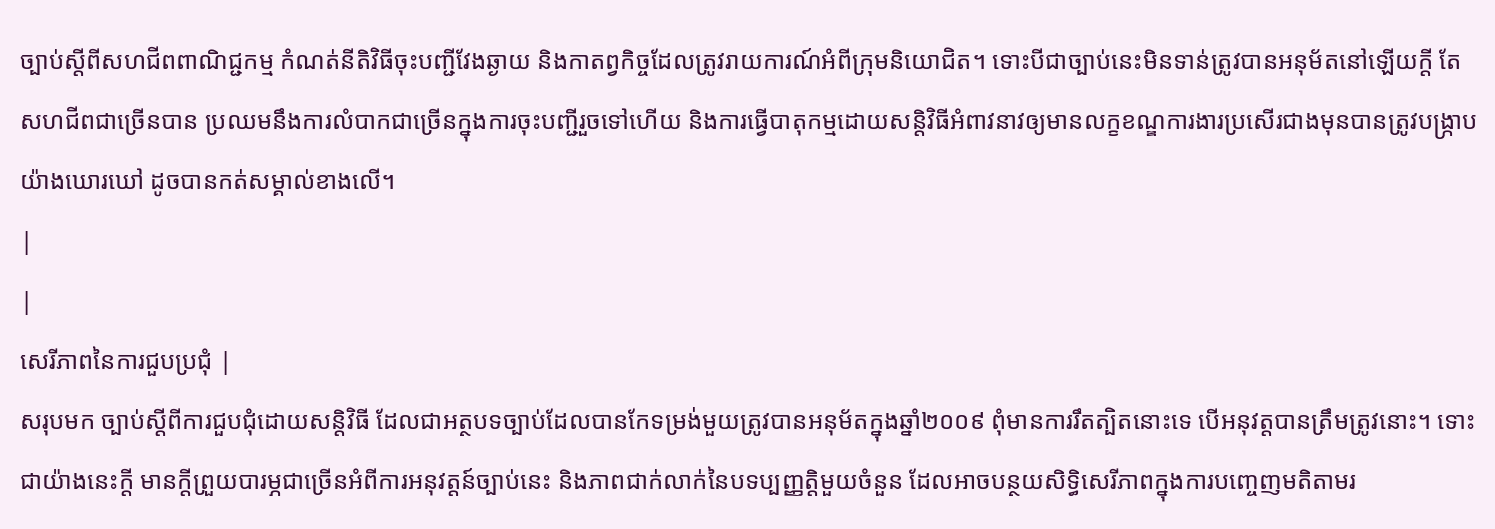ច្បាប់ស្តីពីសហជីពពាណិជ្ជកម្ម កំណត់នីតិវិធីចុះបញ្ជីវែងឆ្ងាយ និងកាតព្វកិច្ចដែលត្រូវរាយការណ៍អំពីក្រុមនិយោជិត។ ទោះបីជាច្បាប់នេះមិនទាន់ត្រូវបានអនុម័តនៅឡើយក្តី តែសហជីពជាច្រើនបាន ប្រឈមនឹងការលំបាកជាច្រើនក្នុងការចុះបញ្ជីរួចទៅហើយ និងការធ្វើបាតុកម្មដោយសន្តិវិធីអំពាវនាវឲ្យមានលក្ខខណ្ឌការងារប្រសើរជាងមុនបានត្រូវបង្ក្រាបយ៉ាងឃោរឃៅ ដូចបានកត់សម្គាល់ខាងលើ។
|
|
សេរីភាពនៃការជួបប្រជុំ |
សរុបមក ច្បាប់ស្តីពីការជួបជុំដោយសន្តិវិធី ដែលជាអត្ថបទច្បាប់ដែលបានកែទម្រង់មួយត្រូវបានអនុម័តក្នុងឆ្នាំ២០០៩ ពុំមានការរឹតត្បិតនោះទេ បើអនុវត្តបានត្រឹមត្រូវនោះ។ ទោះជាយ៉ាងនេះក្តី មានក្តីព្រួយបារម្ភជាច្រើនអំពីការអនុវត្តន៍ច្បាប់នេះ និងភាពជាក់លាក់នៃបទប្បញ្ញត្តិមួយចំនួន ដែលអាចបន្ថយសិទ្ធិសេរីភាពក្នុងការបញ្ចេញមតិតាមរ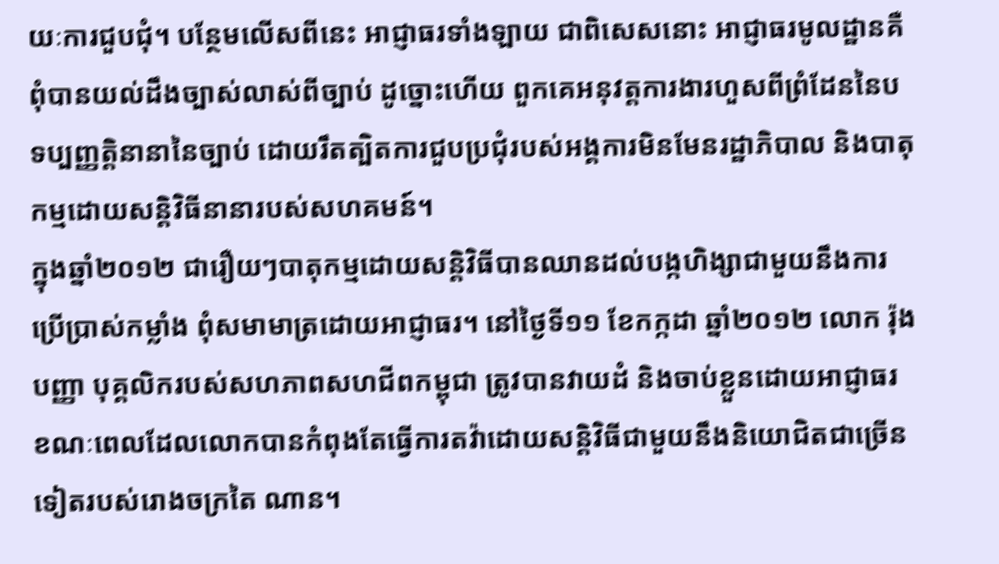យៈការជួបជុំ។ បន្ថែមលើសពីនេះ អាជ្ញាធរទាំងឡាយ ជាពិសេសនោះ អាជ្ញាធរមូលដ្ឋានគឺពុំបានយល់ដឹងច្បាស់លាស់ពីច្បាប់ ដូច្នោះហើយ ពួកគេអនុវត្តការងារហួសពីព្រំដែននៃបទប្បញ្ញត្តិនានានៃច្បាប់ ដោយរឹតត្បិតការជួបប្រជុំរបស់អង្គការមិនមែនរដ្ឋាភិបាល និងបាតុកម្មដោយសន្តិវិធីនានារបស់សហគមន៍។
ក្នុងឆ្នាំ២០១២ ជារឿយៗបាតុកម្មដោយសន្តិវិធីបានឈានដល់បង្កហិង្សាជាមួយនឹងការប្រើប្រាស់កម្លាំង ពុំសមាមាត្រដោយអាជ្ញាធរ។ នៅថ្ងៃទី១១ ខែកក្កដា ឆ្នាំ២០១២ លោក រ៉ុង បញ្ញា បុគ្គលិករបស់សហភាពសហជីពកម្ពុជា ត្រូវបានវាយដំ និងចាប់ខ្លួនដោយអាជ្ញាធរ ខណៈពេលដែលលោកបានកំពុងតែធ្វើការតវ៉ាដោយសន្តិវិធីជាមួយនឹងនិយោជិតជាច្រើនទៀតរបស់រោងចក្រតៃ ណាន។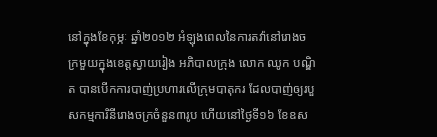នៅក្នុងខែកុម្ភៈ ឆ្នាំ២០១២ អំឡុងពេលនៃការតវ៉ានៅរោងចក្រមួយក្នុងខេត្តស្វាយរៀង អភិបាលក្រុង លោក ឈូក បណ្ឌិត បានបើកការបាញ់ប្រហារលើក្រុមបាតុករ ដែលបាញ់ឲ្យរបួសកម្មការិនីរោងចក្រចំនួន៣រូប ហើយនៅថ្ងៃទី១៦ ខែឧស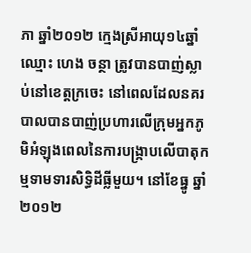ភា ឆ្នាំ២០១២ ក្មេងស្រីអាយុ១៤ឆ្នាំ ឈ្មោះ ហេង ចន្ថា ត្រូវបានបាញ់ស្លាប់នៅខេត្តក្រចេះ នៅពេលដែលនគរបាលបានបាញ់ប្រហារលើក្រុមអ្នកភូមិអំឡុងពេលនៃការបង្ក្រាបលើបាតុកម្មទាមទារសិទ្ធិដីធ្លីមួយ។ នៅខែធ្នូ ឆ្នាំ២០១២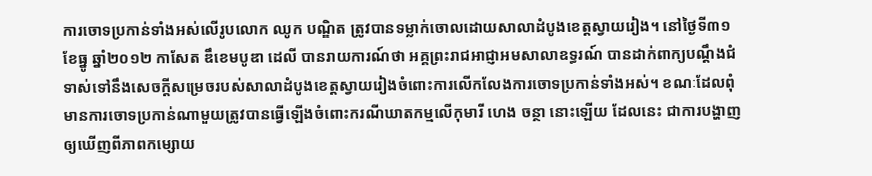ការចោទប្រកាន់ទាំងអស់លើរូបលោក ឈូក បណ្ឌិត ត្រូវបានទម្លាក់ចោលដោយសាលាដំបូងខេត្តស្វាយរៀង។ នៅថ្ងៃទី៣១ ខែធ្នូ ឆ្នាំ២០១២ កាសែត ឌឹខេមបូឌា ដេលី បានរាយការណ៍ថា អគ្គព្រះរាជអាជ្ញាអមសាលាឧទ្ធរណ៍ បានដាក់ពាក្យបណ្តឹងជំទាស់ទៅនឹងសេចក្តីសម្រេចរបស់សាលាដំបូងខេត្តស្វាយរៀងចំពោះការលើកលែងការចោទប្រកាន់ទាំងអស់។ ខណៈដែលពុំមានការចោទប្រកាន់ណាមួយត្រូវបានធ្វើឡើងចំពោះករណីឃាតកម្មលើកុមារី ហេង ចន្ថា នោះឡើយ ដែលនេះ ជាការបង្ហាញឲ្យឃើញពីភាពកម្សោយ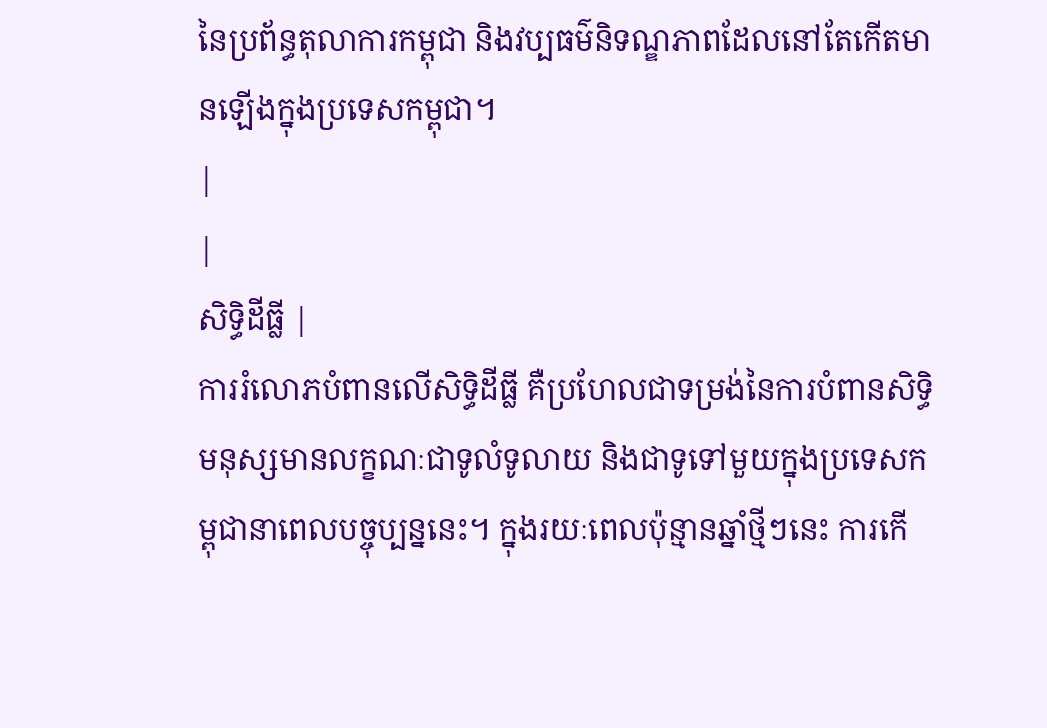នៃប្រព័ន្ធតុលាការកម្ពុជា និងវប្បធម៌និទណ្ឌភាពដែលនៅតែកើតមានឡើងក្នុងប្រទេសកម្ពុជា។
|
|
សិទិ្ធដីធ្លី |
ការរំលោភបំពានលើសិទ្ធិដីធ្លី គឺប្រហែលជាទម្រង់នៃការបំពានសិទ្ធិមនុស្សមានលក្ខណៈជាទូលំទូលាយ និងជាទូទៅមួយក្នុងប្រទេសកម្ពុជានាពេលបច្ចុប្បន្ននេះ។ ក្នុងរយៈពេលប៉ុន្មានឆ្នាំថ្មីៗនេះ ការកើ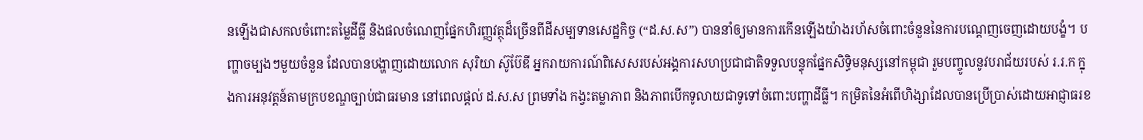នឡើងជាសកលចំពោះតម្លៃដីធ្លី និងផលចំណេញផ្នែកហិរញ្ញវត្ថុដ៏ច្រើនពីដីសម្បទានសេដ្ឋកិច្ច (“ដ.ស.ស”) បាននាំឲ្យមានការកើនឡើងយ៉ាងរហ័សចំពោះចំនួននៃការបណ្តេញចេញដោយបង្ខំ។ បញ្ហាចម្បងៗមួយចំនួន ដែលបានបង្ហាញដោយលោក សុរិយា ស៊ូប៊ែឌី អ្នករាយការណ៍ពិសេសរបស់អង្គការសហប្រជាជាតិទទួលបន្ទុកផ្នែកសិទ្ធិមនុស្សនៅកម្ពុជា រួមបញ្ចូលនូវបរាជ័យរបស់ រ.រ.ក ក្នុងការអនុវត្តន៍តាមក្របខណ្ឌច្បាប់ជាធរមាន នៅពេលផ្តល់ ដ.ស.ស ព្រមទាំង កង្វះតម្លាភាព និងភាពបើកទូលាយជាទូទៅចំពោះបញ្ហាដីធ្លី។ កម្រិតនៃអំពើហិង្សាដែលបានប្រើប្រាស់ដោយអាជ្ញាធរខ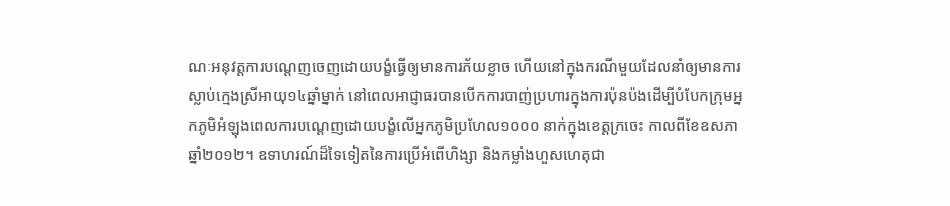ណៈអនុវត្តការបណ្តេញចេញដោយបង្ខំធ្វើឲ្យមានការភ័យខ្លាច ហើយនៅក្នុងករណីមួយដែលនាំឲ្យមានការស្លាប់ក្មេងស្រីអាយុ១៤ឆ្នាំម្នាក់ នៅពេលអាជ្ញាធរបានបើកការបាញ់ប្រហារក្នុងការប៉ុនប៉ងដើម្បីបំបែកក្រុមអ្នកភូមិអំឡុងពេលការបណ្តេញដោយបង្ខំលើអ្នកភូមិប្រហែល១០០០ នាក់ក្នុងខេត្តក្រចេះ កាលពីខែឧសភា ឆ្នាំ២០១២។ ឧទាហរណ៍ដ៏ទៃទៀតនៃការប្រើអំពើហិង្សា និងកម្លាំងហួសហេតុជា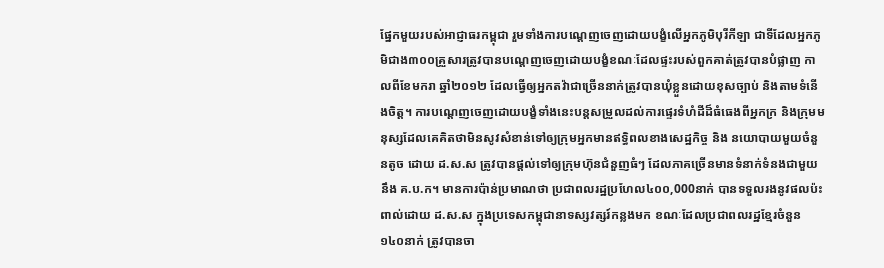ផ្នែកមួយរបស់អាជ្ញាធរកម្ពុជា រួមទាំងការបណ្តេញចេញដោយបង្ខំលើអ្នកភូមិបុរីកីឡា ជាទីដែលអ្នកភូមិជាង៣០០គ្រួសារត្រូវបានបណ្តេញចេញដោយបង្ខំខណៈដែលផ្ទះរបស់ពួកគាត់ត្រូវបានបំផ្លាញ កាលពីខែមករា ឆ្នាំ២០១២ ដែលធ្វើឲ្យអ្នកតវ៉ាជាច្រើននាក់ត្រូវបានឃុំខ្លួនដោយខុសច្បាប់ និងតាមទំនើងចិត្ត។ ការបណ្តេញចេញដោយបង្ខំទាំងនេះបន្តសម្រួលដល់ការផ្ទេរទំហំដីដ៏ធំធេងពីអ្នកក្រ និងក្រុមមនុស្សដែលគេគិតថាមិនសូវសំខាន់ទៅឲ្យក្រុមអ្នកមានឥទ្ធិពលខាងសេដ្ឋកិច្ច និង នយោបាយមួយចំនួនតូច ដោយ ដ.ស.ស ត្រូវបានផ្តល់ទៅឲ្យក្រុមហ៊ុនជំនួញធំៗ ដែលភាគច្រើនមានទំនាក់ទំនងជាមួយនឹង គ.ប.ក។ មានការប៉ាន់ប្រមាណថា ប្រជាពលរដ្ឋប្រហែល៤០០,000នាក់ បានទទួលរងនូវផលប៉ះពាល់ដោយ ដ.ស.ស ក្នុងប្រទេសកម្ពុជានាទស្សវត្សរ៍កន្លងមក ខណៈដែលប្រជាពលរដ្ឋខ្មែរចំនួន១៤០នាក់ ត្រូវបានចា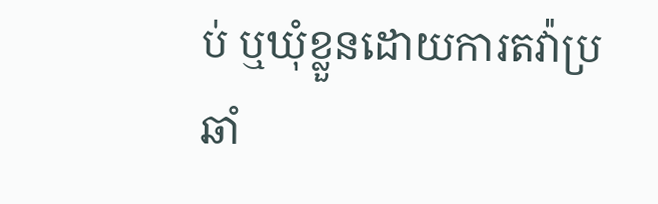ប់ ឬឃុំខ្លួនដោយការតវ៉ាប្រឆាំ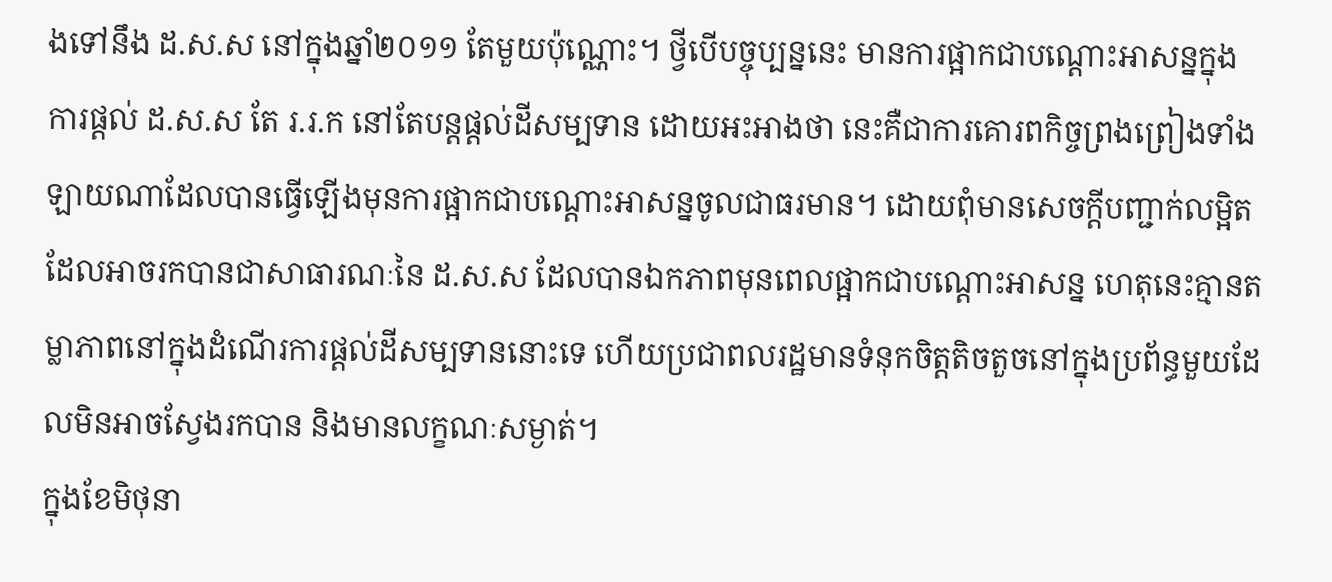ងទៅនឹង ដ.ស.ស នៅក្នុងឆ្នាំ២០១១ តែមួយប៉ុណ្ណោះ។ ថ្វីបើបច្ចុប្បន្ននេះ មានការផ្អាកជាបណ្តោះអាសន្នក្នុងការផ្តល់ ដ.ស.ស តែ រ.រ.ក នៅតែបន្តផ្តល់ដីសម្បទាន ដោយអះអាងថា នេះគឺជាការគោរពកិច្ចព្រងព្រៀងទាំងឡាយណាដែលបានធ្វើឡើងមុនការផ្អាកជាបណ្តោះអាសន្នចូលជាធរមាន។ ដោយពុំមានសេចក្តីបញ្ជាក់លម្អិតដែលអាចរកបានជាសាធារណៈនៃ ដ.ស.ស ដែលបានឯកភាពមុនពេលផ្អាកជាបណ្តោះអាសន្ន ហេតុនេះគ្មានតម្លាភាពនៅក្នុងដំណើរការផ្តល់ដីសម្បទាននោះទេ ហើយប្រជាពលរដ្ឋមានទំនុកចិត្តតិចតួចនៅក្នុងប្រព័ន្ធមួយដែលមិនអាចស្វែងរកបាន និងមានលក្ខណៈសម្ងាត់។
ក្នុងខែមិថុនា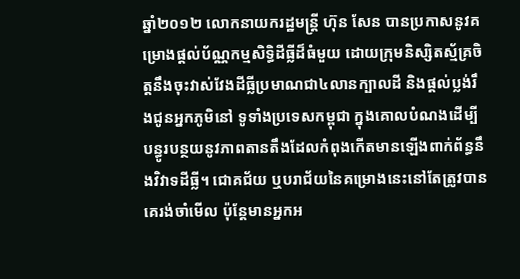ឆ្នាំ២០១២ លោកនាយករដ្ឋមន្ត្រី ហ៊ុន សែន បានប្រកាសនូវគម្រោងផ្តល់ប័ណ្ណកម្មសិទ្ធិដីធ្លីដ៏ធំមួយ ដោយក្រុមនិស្សិតស្ម័គ្រចិត្តនឹងចុះវាស់វែងដីធ្លីប្រមាណជា៤លានក្បាលដី និងផ្តល់ប្លង់រឹងជូនអ្នកភូមិនៅ ទូទាំងប្រទេសកម្ពុជា ក្នុងគោលបំណងដើម្បីបន្ធូរបន្ថយនូវភាពតានតឹងដែលកំពុងកើតមានឡើងពាក់ព័ន្ធនឹងវិវាទដីធ្លី។ ជោគជ័យ ឬបរាជ័យនៃគម្រោងនេះនៅតែត្រូវបានគេរង់ចាំមើល ប៉ុន្តែមានអ្នកអ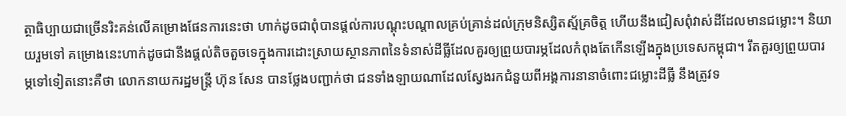ត្ថាធិប្បាយជាច្រើនរិះគន់លើគម្រោងផែនការនេះថា ហាក់ដូចជាពុំបានផ្តល់ការបណ្តុះបណ្តាលគ្រប់គ្រាន់ដល់ក្រុមនិស្សិតស្ម័គ្រចិត្ត ហើយនឹងជៀសពុំវាស់ដីដែលមានជម្លោះ។ និយាយរួមទៅ គម្រោងនេះហាក់ដូចជានឹងផ្តល់តិចតួចទេក្នុងការដោះស្រាយស្ថានភាពនៃទំនាស់ដីធ្លីដែលគួរឲ្យព្រួយបារម្ភដែលកំពុងតែកើនឡើងក្នុងប្រទេសកម្ពុជា។ រឹតគួរឲ្យព្រួយបារម្ភទៅទៀតនោះគឺថា លោកនាយករដ្ឋមន្ត្រី ហ៊ុន សែន បានថ្លែងបញ្ជាក់ថា ជនទាំងឡាយណាដែលស្វែងរកជំនួយពីអង្គការនានាចំពោះជម្លោះដីធ្លី នឹងត្រូវទ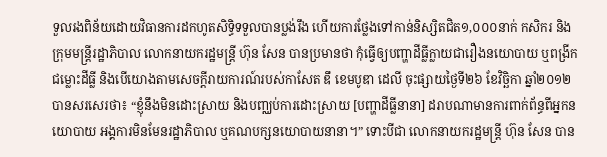ទួលរងពិន័យដោយវិធានការដកហូតសិទ្ធិទទួលបានប្លង់រឹង ហើយការថ្លែងទៅកាន់និស្សិតជិត១,០០០នាក់ កសិករ និងក្រុមមន្ត្រីរដ្ឋាភិបាល លោកនាយករដ្ឋមន្ត្រី ហ៊ុន សែន បានប្រមានថា កុំធ្វើឲ្យបញ្ហាដីធ្លីក្លាយជារឿងនយោបាយ ឬពង្រីកជម្លោះដីធ្លី និងបើយោងតាមសេចក្តីរាយការណ៍របស់កាសែត ឌឹ ខេមបូឌា ដេលី ចុះផ្សាយថ្ងៃទី២៦ ខែវិច្ឆិកា ឆ្នាំ២០១២ បានសរសេរថា៖ “ខ្ញុំនឹងមិនដោះស្រាយ និងបញ្ឈប់ការដោះស្រាយ [បញ្ហាដីធ្លីនានា] ដរាបណាមានការពាក់ព័ន្ធពីអ្នកនយោបាយ អង្គការមិនមែនរដ្ឋាភិបាល ឬគណបក្សនយោបាយនានា។” ទោះបីជា លោកនាយករដ្ឋមន្ត្រី ហ៊ុន សែន បាន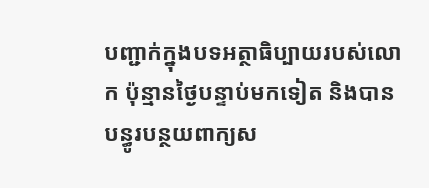បញ្ជាក់ក្នុងបទអត្ថាធិប្បាយរបស់លោក ប៉ុន្មានថ្ងៃបន្ទាប់មកទៀត និងបានបន្ធូរបន្ថយពាក្យស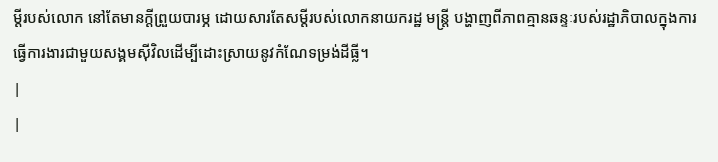ម្តីរបស់លោក នៅតែមានក្តីព្រួយបារម្ភ ដោយសារតែសម្តីរបស់លោកនាយករដ្ឋ មន្ត្រី បង្ហាញពីភាពគ្មានឆន្ទៈរបស់រដ្ឋាភិបាលក្នុងការធ្វើការងារជាមួយសង្គមស៊ីវិលដើម្បីដោះស្រាយនូវកំណែទម្រង់ដីធ្លី។
|
|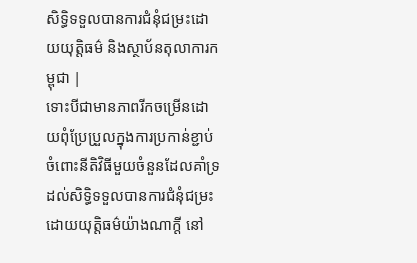សិទិ្ធទទួលបានការជំនុំជម្រះដោយយុត្តិធម៌ និងស្ថាប័នតុលាការកម្ពុជា |
ទោះបីជាមានភាពរីកចម្រើនដោយពុំប្រែប្រួលក្នុងការប្រកាន់ខ្ជាប់ចំពោះនីតិវិធីមួយចំនួនដែលគាំទ្រដល់សិទ្ធិទទួលបានការជំនុំជម្រះដោយយុត្តិធម៌យ៉ាងណាក្តី នៅ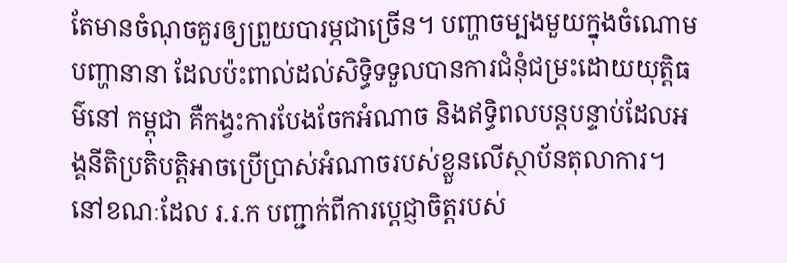តែមានចំណុចគួរឲ្យព្រួយបារម្ភជាច្រើន។ បញ្ហាចម្បងមួយក្នុងចំណោមបញ្ហានានា ដែលប៉ះពាល់ដល់សិទ្ធិទទួលបានការជំនុំជម្រះដោយយុត្តិធម៌នៅ កម្ពុជា គឺកង្វះការបែងចែកអំណាច និងឥទ្ធិពលបន្តបន្ទាប់ដែលអង្គនីតិប្រតិបត្តិអាចប្រើប្រាស់អំណាចរបស់ខ្លួនលើស្ថាប័នតុលាការ។ នៅខណៈដែល រ.រ.ក បញ្ជាក់ពីការប្តេជ្ញាចិត្តរបស់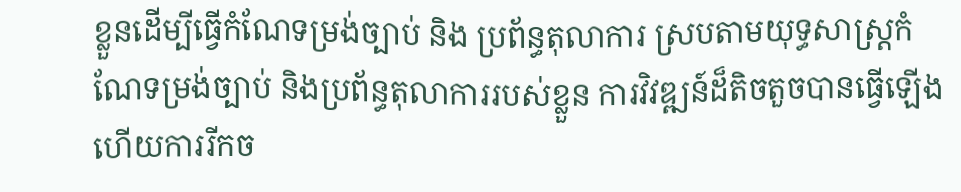ខ្លួនដើម្បីធ្វើកំណែទម្រង់ច្បាប់ និង ប្រព័ន្ធតុលាការ ស្របតាមយុទ្ធសាស្ត្រកំណែទម្រង់ច្បាប់ និងប្រព័ន្ធតុលាការរបស់ខ្លួន ការវិវឌ្ឍន៍ដ៏តិចតួចបានធ្វើឡើង ហើយការរីកច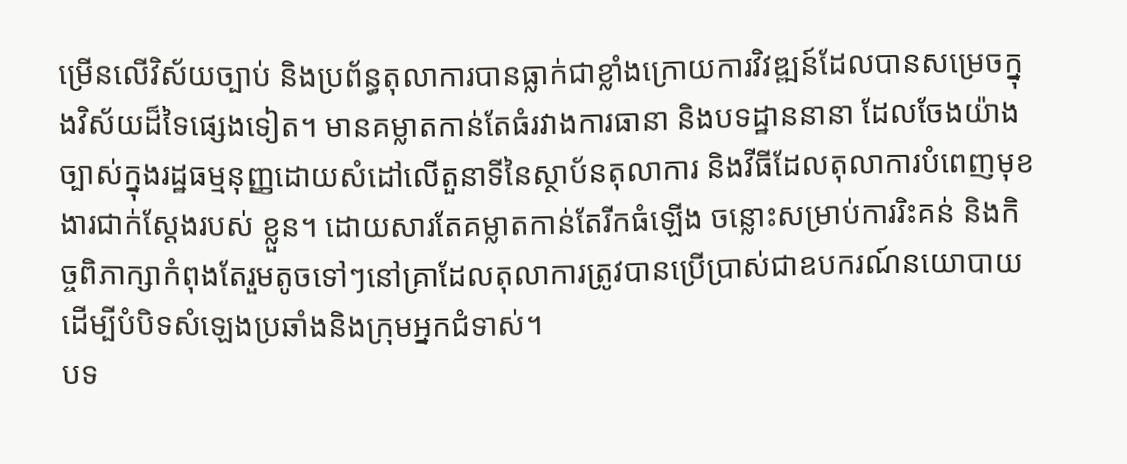ម្រើនលើវិស័យច្បាប់ និងប្រព័ន្ធតុលាការបានធ្លាក់ជាខ្លាំងក្រោយការវិវឌ្ឍន៍ដែលបានសម្រេចក្នុងវិស័យដ៏ទៃផ្សេងទៀត។ មានគម្លាតកាន់តែធំរវាងការធានា និងបទដ្ឋាននានា ដែលចែងយ៉ាងច្បាស់ក្នុងរដ្ឋធម្មនុញ្ញដោយសំដៅលើតួនាទីនៃស្ថាប័នតុលាការ និងវីធីដែលតុលាការបំពេញមុខងារជាក់ស្តែងរបស់ ខ្លួន។ ដោយសារតែគម្លាតកាន់តែរីកធំឡើង ចន្លោះសម្រាប់ការរិះគន់ និងកិច្ចពិភាក្សាកំពុងតែរួមតូចទៅៗនៅគ្រាដែលតុលាការត្រូវបានប្រើប្រាស់ជាឧបករណ៍នយោបាយដើម្បីបំបិទសំឡេងប្រឆាំងនិងក្រុមអ្នកជំទាស់។
បទ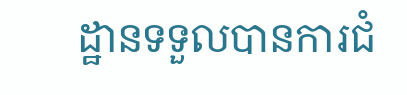ដ្ឋានទទួលបានការជំ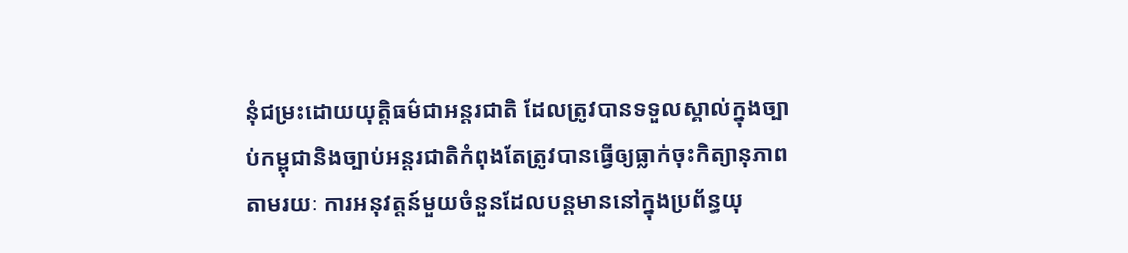នុំជម្រះដោយយុត្តិធម៌ជាអន្តរជាតិ ដែលត្រូវបានទទួលស្គាល់ក្នុងច្បាប់កម្ពុជានិងច្បាប់អន្តរជាតិកំពុងតែត្រូវបានធ្វើឲ្យធ្លាក់ចុះកិត្យានុភាពតាមរយៈ ការអនុវត្តន៍មួយចំនួនដែលបន្តមាននៅក្នុងប្រព័ន្ធយុ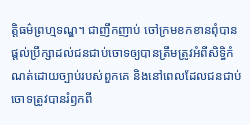ត្តិធម៌ព្រហ្មទណ្ឌ។ ជាញឹកញាប់ ចៅក្រមខកខានពុំបានផ្តល់ប្រឹក្សាដល់ជនជាប់ចោទឲ្យបានត្រឹមត្រូវអំពីសិទ្ធិកំណត់ដោយច្បាប់របស់ពួកគេ និងនៅពេលដែលជនជាប់ចោទត្រូវបានរំឭកពី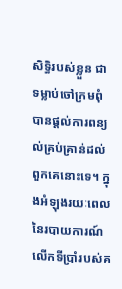សិទ្ធិរបស់ខ្លួន ជាទម្លាប់ចៅក្រមពុំបានផ្តល់ការពន្យល់គ្រប់គ្រាន់ដល់ពួកគេនោះទេ។ ក្នុងអំឡុងរយៈពេលនៃរបាយការណ៍លើកទីប្រាំរបស់គ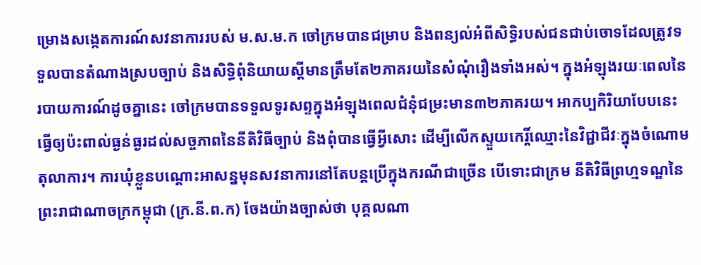ម្រោងសង្កេតការណ៍សវនាការរបស់ ម.ស.ម.ក ចៅក្រមបានជម្រាប និងពន្យល់អំពីសិទ្ធិរបស់ជនជាប់ចោទដែលត្រូវទទួលបានតំណាងស្របច្បាប់ និងសិទ្ធិពុំនិយាយស្តីមានត្រឹមតែ២ភាគរយនៃសំណុំរឿងទាំងអស់។ ក្នុងអំឡុងរយៈពេលនៃរបាយការណ៍ដូចគ្នានេះ ចៅក្រមបានទទួលទូរសព្ទក្នុងអំឡុងពេលជំនុំជម្រះមាន៣២ភាគរយ។ អាកប្បកិរិយាបែបនេះធ្វើឲ្យប៉ះពាល់ធ្ងន់ធ្ងរដល់សច្ចភាពនៃនីតិវិធីច្បាប់ និងពុំបានធ្វើអ្វីសោះ ដើម្បីលើកស្ទួយកេរ្តិ៍ឈ្មោះនៃវិជ្ជាជីវៈក្នុងចំណោមតុលាការ។ ការឃុំខ្លួនបណ្តោះអាសន្នមុនសវនាការនៅតែបន្តប្រើក្នុងករណីជាច្រើន បើទោះជាក្រម នីតិវិធីព្រហ្មទណ្ឌនៃព្រះរាជាណាចក្រកម្ពុជា (ក្រ.នី.ព.ក) ចែងយ៉ាងច្បាស់ថា បុគ្គលណា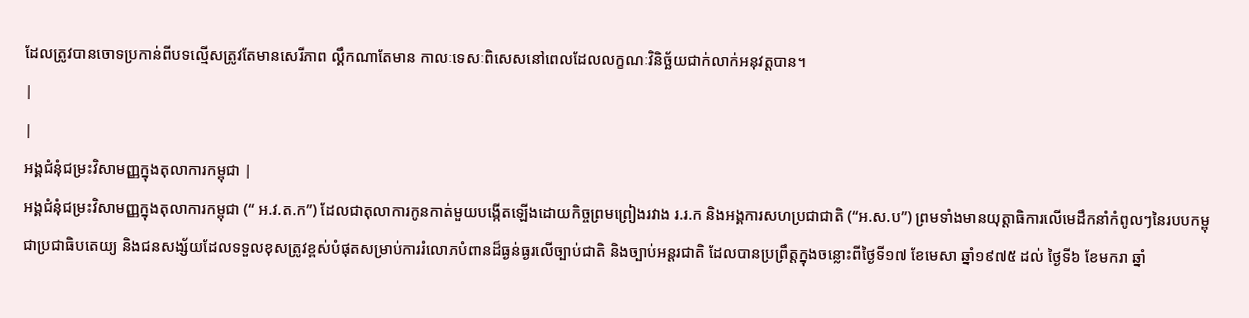ដែលត្រូវបានចោទប្រកាន់ពីបទល្មើសត្រូវតែមានសេរីភាព ល្គឹកណាតែមាន កាលៈទេសៈពិសេសនៅពេលដែលលក្ខណៈវិនិច្ឆ័យជាក់លាក់អនុវត្តបាន។
|
|
អង្គជំនុំជម្រះវិសាមញ្ញក្នុងតុលាការកម្ពុជា |
អង្គជំនុំជម្រះវិសាមញ្ញក្នុងតុលាការកម្ពុជា (“ អ.វ.ត.ក”) ដែលជាតុលាការកូនកាត់មួយបង្កើតឡើងដោយកិច្ចព្រមព្រៀងរវាង រ.រ.ក និងអង្គការសហប្រជាជាតិ (“អ.ស.ប”) ព្រមទាំងមានយុត្តាធិការលើមេដឹកនាំកំពូលៗនៃរបបកម្ពុជាប្រជាធិបតេយ្យ និងជនសង្ស័យដែលទទួលខុសត្រូវខ្ពស់បំផុតសម្រាប់ការរំលោភបំពានដ៏ធ្ងន់ធ្ងរលើច្បាប់ជាតិ និងច្បាប់អន្តរជាតិ ដែលបានប្រព្រឹត្តក្នុងចន្លោះពីថ្ងៃទី១៧ ខែមេសា ឆ្នាំ១៩៧៥ ដល់ ថ្ងៃទី៦ ខែមករា ឆ្នាំ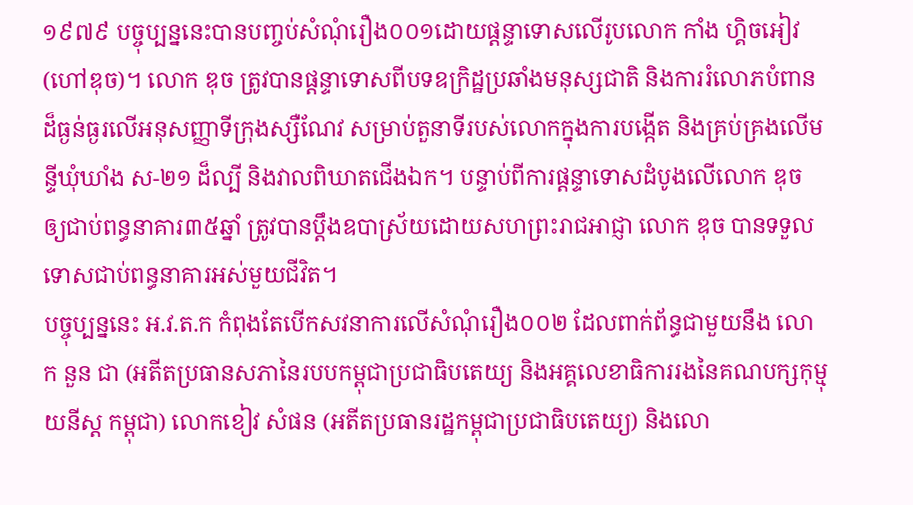១៩៧៩ បច្ចុប្បន្ននេះបានបញ្ចប់សំណុំរឿង០០១ដោយផ្តន្ទាទោសលើរូបលោក កាំង ហ្គិចអៀវ (ហៅឌុច)។ លោក ឌុច ត្រូវបានផ្តន្ទាទោសពីបទឧក្រិដ្ឋប្រឆាំងមនុស្សជាតិ និងការរំលោភបំពានដ៏ធ្ងន់ធ្ងរលើអនុសញ្ញាទីក្រុងស្សឺណែវ សម្រាប់តួនាទីរបស់លោកក្នុងការបង្កើត និងគ្រប់គ្រងលើមន្ទីឃុំឃាំង ស-២១ ដ៏ល្បី និងវាលពិឃាតជើងឯក។ បន្ទាប់ពីការផ្តន្ទាទោសដំបូងលើលោក ឌុច ឲ្យជាប់ពន្ធនាគារ៣៥ឆ្នាំ ត្រូវបានប្តឹងឧបាស្រ័យដោយសហព្រះរាជអាជ្ញា លោក ឌុច បានទទួលទោសជាប់ពន្ធនាគារអស់មួយជីវិត។
បច្ចុប្បន្ននេះ អ.វ.ត.ក កំពុងតែបើកសវនាការលើសំណុំរឿង០០២ ដែលពាក់ព័ន្ធជាមួយនឹង លោក នួន ជា (អតីតប្រធានសភានៃរបបកម្ពុជាប្រជាធិបតេយ្យ និងអគ្គលេខាធិការរងនៃគណបក្សកុម្មុយនីស្ត កម្ពុជា) លោកខៀវ សំផន (អតីតប្រធានរដ្ឋកម្ពុជាប្រជាធិបតេយ្យ) និងលោ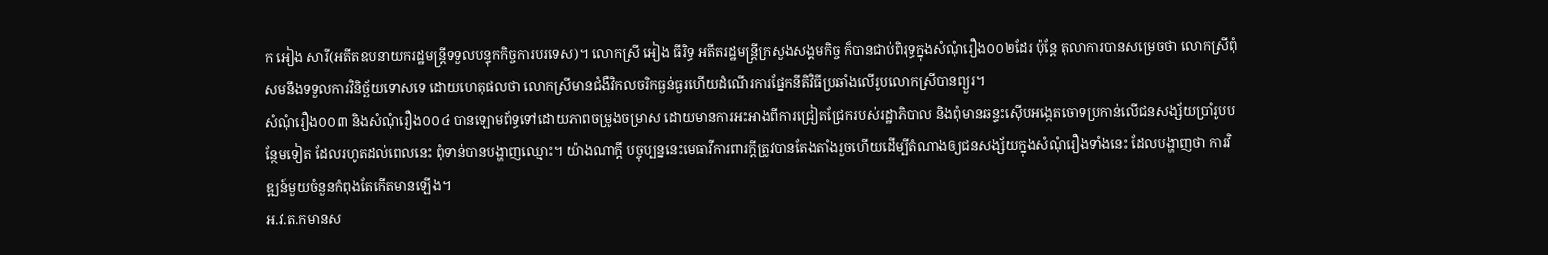ក អៀង សារី(អតីតឧបនាយករដ្ឋមន្ត្រីទទួលបន្ទុកកិច្ចការបរទេស)។ លោកស្រី អៀង ធីរិទ្ធ អតីតរដ្ឋមន្ត្រីក្រសួងសង្គមកិច្ច ក៏បានជាប់ពិរុទ្ធក្នុងសំណុំរឿង០០២ដែរ ប៉ុន្តែ តុលាការបានសម្រេចថា លោកស្រីពុំសមនឹងទទួលការវិនិច្ឆ័យទោសទេ ដោយហេតុផលថា លោកស្រីមានជំងឺវិកលចរិកធ្ងន់ធ្ងរហើយដំណើរការផ្នែកនីតិវិធីប្រឆាំងលើរូបលោកស្រីបានព្យួរ។
សំណុំរឿង០០៣ និងសំណុំរឿង០០៤ បានឡោមព័ទ្ធទៅដោយភាពចម្រូងចម្រាស ដោយមានការអះអាងពីការជ្រៀតជ្រែករបស់រដ្ឋាភិបាល និងពុំមានឆន្ទះស៊ើបអង្កេតចោទប្រកាន់លើជនសង្ស័យប្រាំរូបបន្ថែមទៀត ដែលរហូតដល់ពេលនេះ ពុំទាន់បានបង្ហាញឈ្មោះ។ យ៉ាងណាក្តី បច្ចុប្បន្ននេះមេធាវីការពារក្តីត្រូវបានតែងតាំងរួចហើយដើម្បីតំណាងឲ្យជនសង្ស័យក្នុងសំណុំរឿងទាំងនេះ ដែលបង្ហាញថា ការវិឌ្ឍន៍មួយចំនួនកំពុងតែកើតមានឡើង។
អ.វ.ត.កមានស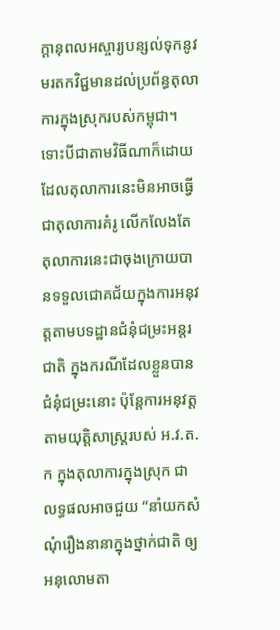ក្តានុពលអស្ចារ្យបន្សល់ទុកនូវមរតកវិជ្ជមានដល់ប្រព័ន្ធតុលាការក្នុងស្រុករបស់កម្ពុជា។ ទោះបីជាតាមវិធីណាក៏ដោយ ដែលតុលាការនេះមិនអាចធ្វើជាតុលាការគំរូ លើកលែងតែតុលាការនេះជាចុងក្រោយបានទទួលជោគជ័យក្នុងការអនុវត្តតាមបទដ្ឋានជំនុំជម្រះអន្តរជាតិ ក្នុងករណីដែលខ្លួនបានជំនុំជម្រះនោះ ប៉ុន្តែការអនុវត្តតាមយុត្តិសាស្ត្ររបស់ អ.វ.ត.ក ក្នុងតុលាការក្នុងស្រុក ជាលទ្ធផលអាចជួយ “នាំយកសំណុំរឿងនានាក្នុងថ្នាក់ជាតិ ឲ្យអនុលោមតា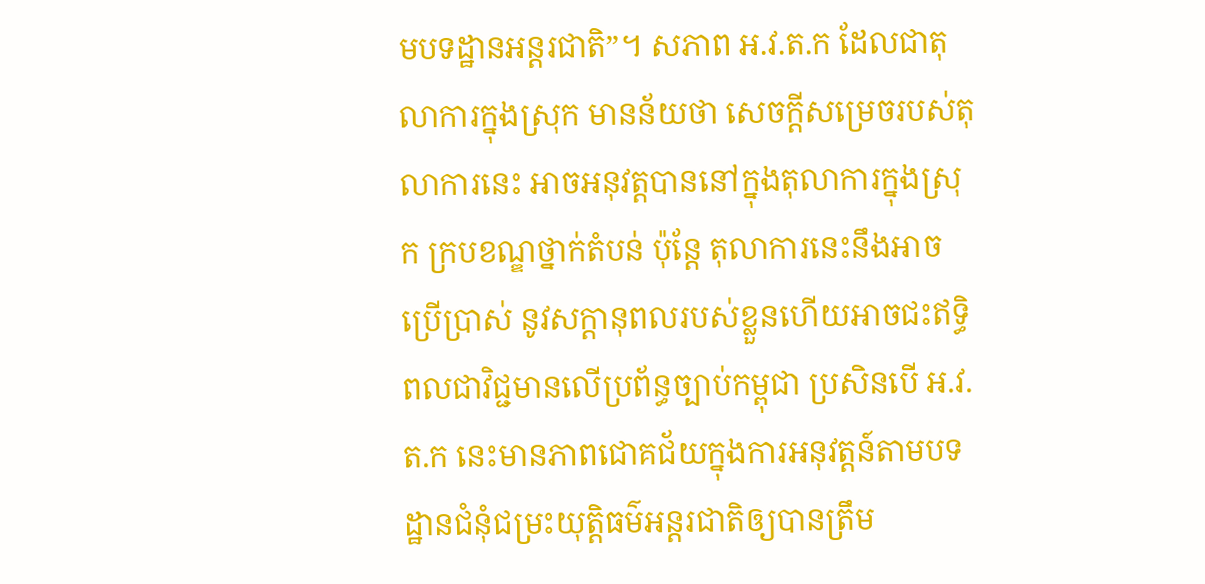មបទដ្ឋានអន្តរជាតិ”។ សភាព អ.វ.ត.ក ដែលជាតុលាការក្នុងស្រុក មានន័យថា សេចក្តីសម្រេចរបស់តុលាការនេះ អាចអនុវត្តបាននៅក្នុងតុលាការក្នុងស្រុក ក្របខណ្ឌថ្នាក់តំបន់ ប៉ុន្តែ តុលាការនេះនឹងអាចប្រើប្រាស់ នូវសក្តានុពលរបស់ខ្លួនហើយអាចជះឥទ្ធិពលជាវិជ្ជមានលើប្រព័ន្ធច្បាប់កម្ពុជា ប្រសិនបើ អ.វ.ត.ក នេះមានភាពជោគជ័យក្នុងការអនុវត្តន៍តាមបទដ្ឋានជំនុំជម្រះយុត្តិធម៌អន្តរជាតិឲ្យបានត្រឹម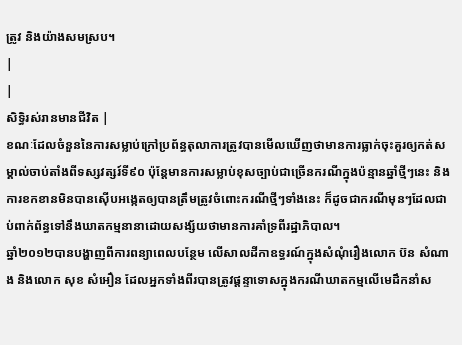ត្រូវ និងយ៉ាងសមស្រប។
|
|
សិទ្ធិរស់រានមានជីវិត |
ខណៈដែលចំនួននៃការសម្លាប់ក្រៅប្រព័ន្ធតុលាការត្រូវបានមើលឃើញថាមានការធ្លាក់ចុះគួរឲ្យកត់សម្គាល់ចាប់តាំងពីទស្សវត្សរ៍ទី៩០ ប៉ុន្តែមានការសម្លាប់ខុសច្បាប់ជាច្រើនករណីក្នុងប៉ន្មានឆ្នាំថ្មីៗនេះ និងការខកខានមិនបានស៊ើបអង្កេតឲ្យបានត្រឹមត្រូវចំពោះករណីថ្មីៗទាំងនេះ ក៏ដូចជាករណីមុនៗដែលជាប់ពាក់ព័ន្ធទៅនឹងឃាតកម្មនានាដោយសង្ស័យថាមានការគាំទ្រពីរដ្ឋាភិបាល។
ឆ្នាំ២០១២បានបង្ហាញពីការពន្យាពេលបន្ថែម លើសាលដីកាឧទ្ធរណ៍ក្នុងសំណុំរឿងលោក ប៊ន សំណាង និងលោក សុខ សំអឿន ដែលអ្នកទាំងពីរបានត្រូវផ្តន្ទាទោសក្នុងករណីឃាតកម្មលើមេដឹកនាំស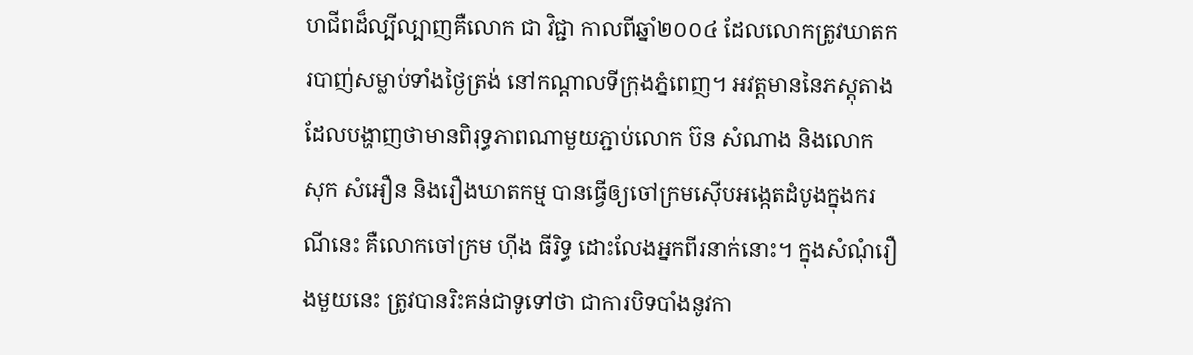ហជីពដ៏ល្បីល្បាញគឺលោក ជា វិជ្ជា កាលពីឆ្នាំ២០០៤ ដែលលោកត្រូវឃាតករបាញ់សម្លាប់ទាំងថ្ងៃត្រង់ នៅកណ្តាលទីក្រុងភ្នំពេញ។ អវត្តមាននៃភស្តុតាងដែលបង្ហាញថាមានពិរុទ្ធភាពណាមួយភ្ជាប់លោក ប៊ន សំណាង និងលោក សុក សំអឿន និងរឿងឃាតកម្ម បានធ្វើឲ្យចៅក្រមស៊ើបអង្កេតដំបូងក្នុងករណីនេះ គឺលោកចៅក្រម ហ៊ីង ធីរិទ្ធ ដោះលែងអ្នកពីរនាក់នោះ។ ក្នុងសំណុំរឿងមួយនេះ ត្រូវបានរិះគន់ជាទូទៅថា ជាការបិទបាំងនូវកា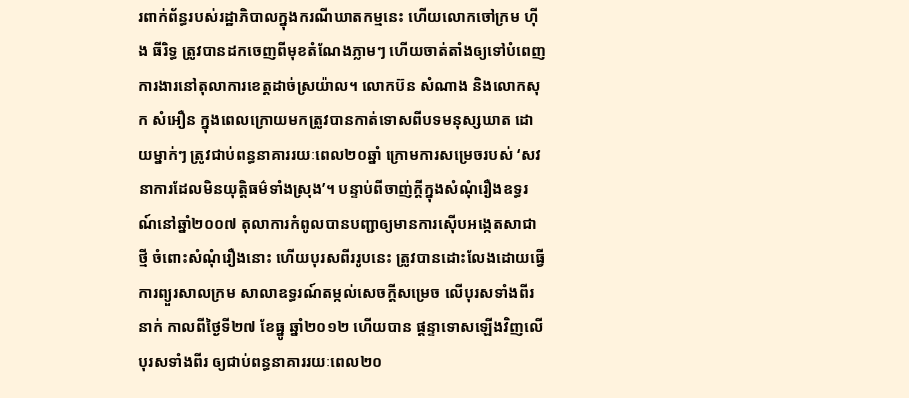រពាក់ព័ន្ធរបស់រដ្ឋាភិបាលក្នុងករណីឃាតកម្មនេះ ហើយលោកចៅក្រម ហ៊ីង ធីរិទ្ធ ត្រូវបានដកចេញពីមុខតំណែងភ្លាមៗ ហើយចាត់តាំងឲ្យទៅបំពេញការងារនៅតុលាការខេត្តដាច់ស្រយ៉ាល។ លោកប៊ន សំណាង និងលោកសុក សំអឿន ក្នុងពេលក្រោយមកត្រូវបានកាត់ទោសពីបទមនុស្សឃាត ដោយម្នាក់ៗ ត្រូវជាប់ពន្ធនាគាររយៈពេល២០ឆ្នាំ ក្រោមការសម្រេចរបស់ ‘សវនាការដែលមិនយុត្តិធម៌ទាំងស្រុង’។ បន្ទាប់ពីចាញ់ក្តីក្នុងសំណុំរឿងឧទ្ធរណ៍នៅឆ្នាំ២០០៧ តុលាការកំពូលបានបញ្ជាឲ្យមានការស៊ើបអង្កេតសាជាថ្មី ចំពោះសំណុំរឿងនោះ ហើយបុរសពីររូបនេះ ត្រូវបានដោះលែងដោយធ្វើការព្យួរសាលក្រម សាលាឧទ្ធរណ៍តម្កល់សេចក្តីសម្រេច លើបុរសទាំងពីរនាក់ កាលពីថ្ងៃទី២៧ ខែធ្នូ ឆ្នាំ២០១២ ហើយបាន ផ្តន្ទាទោសឡើងវិញលើបុរសទាំងពីរ ឲ្យជាប់ពន្ធនាគាររយៈពេល២០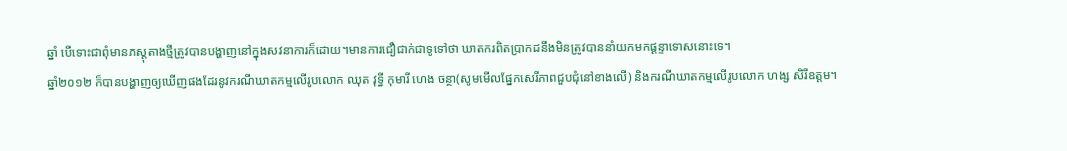ឆ្នាំ បើទោះជាពុំមានភស្តុតាងថ្មីត្រូវបានបង្ហាញនៅក្នុងសវនាការក៏ដោយ។មានការជឿជាក់ជាទូទៅថា ឃាតករពិតប្រាកដនឹងមិនត្រូវបាននាំយកមកផ្តន្ទាទោសនោះទេ។
ឆ្នាំ២០១២ ក៏បានបង្ហាញឲ្យឃើញផងដែរនូវករណីឃាតកម្មលើរូបលោក ឈុត វុទ្ធី កុមារី ហេង ចន្ថា(សូមមើលផ្នែកសេរីភាពជួបជុំនៅខាងលើ) និងករណីឃាតកម្មលើរូបលោក ហង្ស សិរីឧត្តម។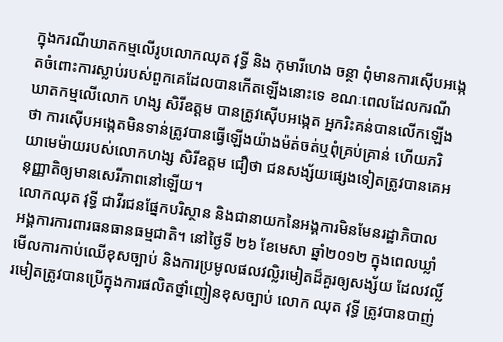ក្នុងករណីឃាតកម្មលើរូបលោកឈុត វុទ្ធី និង កុមារីហេង ចន្ថា ពុំមានការស៊ើបអង្កេតចំពោះការស្លាប់របស់ពួកគេដែលបានកើតឡើងនោះទេ ខណៈពេលដែលករណីឃាតកម្មលើលោក ហង្ស សិរីឧត្តម បានត្រូវស៊ើបអង្កេត អ្នករិះគន់បានលើកឡើងថា ការស៊ើបអង្កេតមិនទាន់ត្រូវបានធ្វើឡើងយ៉ាងម៉ត់ចត់ឬពុំគ្រប់គ្រាន់ ហើយភរិយាមេម៉ាយរបស់លោកហង្ស សិរីឧត្តម ជឿថា ជនសង្ស័យផ្សេងទៀតត្រូវបានគេអនុញ្ញាតិឲ្យមានសេរីភាពនៅឡើយ។
លោកឈុត វុទ្ធី ជាវីរជនផ្នែកបរិស្ថាន និងជានាយកនៃអង្គការមិនមែនរដ្ឋាភិបាល អង្គការការពារធនធានធម្មជាតិ។ នៅថ្ងៃទី ២៦ ខែមេសា ឆ្នាំ២០១២ ក្នុងពេលឃ្លាំមើលការកាប់ឈើខុសច្បាប់ និងការប្រមូលផលវល្លិរមៀតដ៏គួរឲ្យសង្ស័យ ដែលវល្លិ៍រមៀតត្រូវបានប្រើក្នុងការផលិតថ្នាំញៀនខុសច្បាប់ លោក ឈុត វុទ្ធី ត្រូវបានបាញ់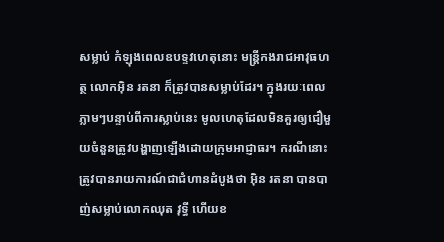សម្លាប់ កំឡុងពេលឧបទ្ទវហេតុនោះ មន្ត្រីកងរាជអាវុធហត្ថ លោកអ៊ិន រតនា ក៏ត្រូវបានសម្លាប់ដែរ។ ក្នុងរយៈពេលភ្លាមៗបន្ទាប់ពីការស្លាប់នេះ មូលហេតុដែលមិនគួរឲ្យជឿមួយចំនួនត្រូវបង្ហាញឡើងដោយក្រុមអាជ្ញាធរ។ ករណីនោះត្រូវបានរាយការណ៍ជាជំហានដំបូងថា អ៊ិន រតនា បានបាញ់សម្លាប់លោកឈុត វុទ្ធី ហើយខ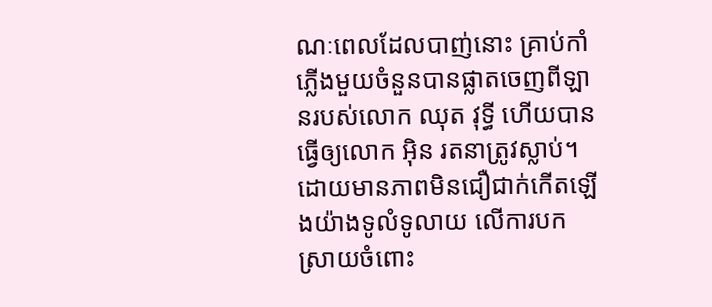ណៈពេលដែលបាញ់នោះ គ្រាប់កាំភ្លើងមួយចំនួនបានផ្លាតចេញពីឡានរបស់លោក ឈុត វុទ្ធី ហើយបានធ្វើឲ្យលោក អ៊ិន រតនាត្រូវស្លាប់។ ដោយមានភាពមិនជឿជាក់កើតឡើងយ៉ាងទូលំទូលាយ លើការបកស្រាយចំពោះ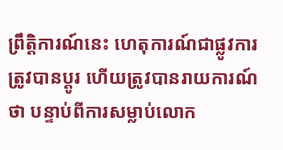ព្រឹត្តិការណ៍នេះ ហេតុការណ៍ជាផ្លូវការត្រូវបានប្តូរ ហើយត្រូវបានរាយការណ៍ថា បន្ទាប់ពីការសម្លាប់លោក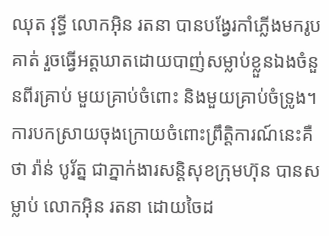ឈុត វុទ្ធី លោកអ៊ិន រតនា បានបង្វែរកាំភ្លើងមករូបគាត់ រួចធ្វើអត្តឃាតដោយបាញ់សម្លាប់ខ្លួនឯងចំនួនពីរគ្រាប់ មួយគ្រាប់ចំពោះ និងមួយគ្រាប់ចំទ្រូង។ ការបកស្រាយចុងក្រោយចំពោះព្រឹត្តិការណ៍នេះគឺថា រ៉ាន់ បូរ័ត្ន ជាភ្នាក់ងារសន្តិសុខក្រុមហ៊ុន បានសម្លាប់ លោកអ៊ិន រតនា ដោយចៃដ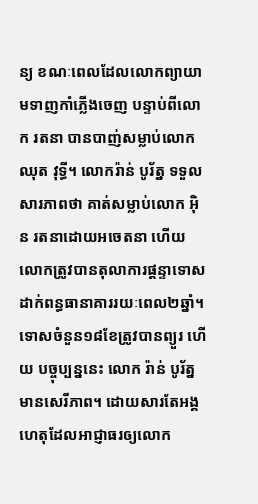ន្យ ខណៈពេលដែលលោកព្យាយាមទាញកាំភ្លើងចេញ បន្ទាប់ពីលោក រតនា បានបាញ់សម្លាប់លោកឈុត វុទ្ធី។ លោករ៉ាន់ បូរ័ត្ន ទទួលសារភាពថា គាត់សម្លាប់លោក អ៊ិន រតនាដោយអចេតនា ហើយលោកត្រូវបានតុលាការផ្តន្ទាទោសដាក់ពន្ធធានាគាររយៈពេល២ឆ្នាំ។ ទោសចំនួន១៨ខែត្រូវបានព្យួរ ហើយ បច្ចុប្បន្ននេះ លោក រ៉ាន់ បូរ័ត្ន មានសេរីភាព។ ដោយសារតែអង្គហេតុដែលអាជ្ញាធរឲ្យលោក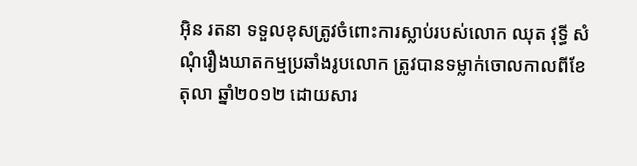អ៊ិន រតនា ទទួលខុសត្រូវចំពោះការស្លាប់របស់លោក ឈុត វុទ្ធី សំណុំរឿងឃាតកម្មប្រឆាំងរូបលោក ត្រូវបានទម្លាក់ចោលកាលពីខែតុលា ឆ្នាំ២០១២ ដោយសារ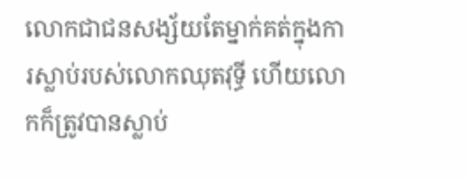លោកជាជនសង្ស័យតែម្នាក់គត់ក្នុងការស្លាប់របស់លោកឈុតវុទ្ធី ហើយលោកក៏ត្រូវបានស្លាប់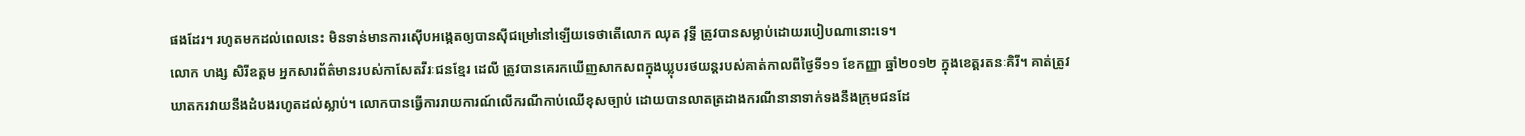ផងដែរ។ រហូតមកដល់ពេលនេះ មិនទាន់មានការស៊ើបអង្កេតឲ្យបានស៊ីជម្រៅនៅឡើយទេថាតើលោក ឈុត វុទ្ធី ត្រូវបានសម្លាប់ដោយរបៀបណានោះទេ។
លោក ហង្ស សិរីឧត្តម អ្នកសារព័ត៌មានរបស់កាសែតវីរៈជនខ្មែរ ដេលី ត្រូវបានគេរកឃើញសាកសពក្នុងឃ្លុបរថយន្តរបស់គាត់កាលពីថ្ងៃទី១១ ខែកញ្ញា ឆ្នាំ២០១២ ក្នុងខេត្តរតនៈគិរី។ គាត់ត្រូវឃាតករវាយនឹងដំបងរហូតដល់ស្លាប់។ លោកបានធ្វើការរាយការណ៍លើករណីកាប់ឈើខុសច្បាប់ ដោយបានលាតត្រដាងករណីនានាទាក់ទងនឹងក្រុមជនដែ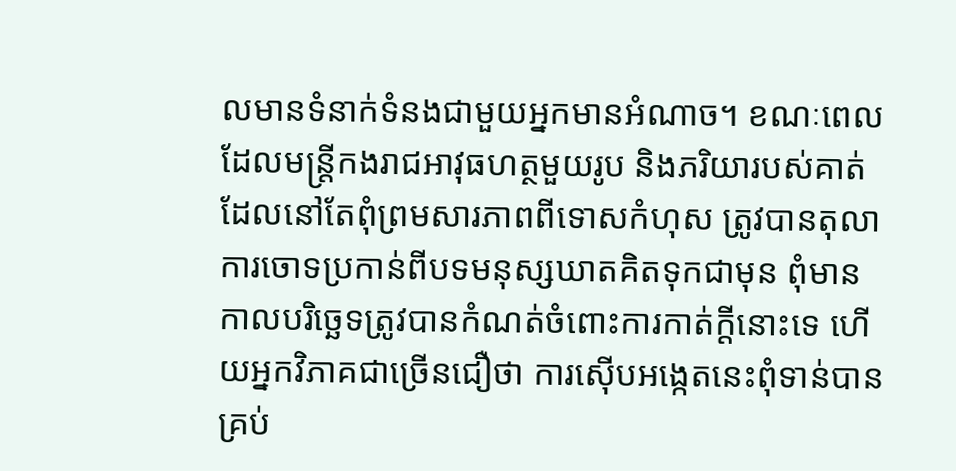លមានទំនាក់ទំនងជាមួយអ្នកមានអំណាច។ ខណៈពេលដែលមន្ត្រីកងរាជអាវុធហត្ថមួយរូប និងភរិយារបស់គាត់ ដែលនៅតែពុំព្រមសារភាពពីទោសកំហុស ត្រូវបានតុលាការចោទប្រកាន់ពីបទមនុស្សឃាតគិតទុកជាមុន ពុំមានកាលបរិច្ឆេទត្រូវបានកំណត់ចំពោះការកាត់ក្តីនោះទេ ហើយអ្នកវិភាគជាច្រើនជឿថា ការស៊ើបអង្កេតនេះពុំទាន់បានគ្រប់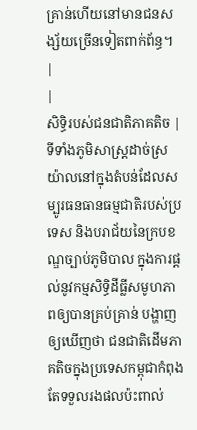គ្រាន់ហើយនៅមានជនសង្ស័យច្រើនទៀតពាក់ព័ន្ធ។
|
|
សិទ្ធិរបស់ជនជាតិភាគតិច |
ទីទាំងភូមិសាស្ត្រដាច់ស្រយ៉ាលនៅក្នុងតំបន់ដែលសម្បូរធនធានធម្មជាតិរបស់ប្រទេស និងបរាជ័យនៃក្របខណ្ឌច្បាប់ភូមិបាល ក្នុងការផ្តល់នូវកម្មសិទិ្ធដីធ្លីសមូហភាពឲ្យបានគ្រប់គ្រាន់ បង្ហាញឲ្យឃើញថា ជនជាតិដើមភាគតិចក្នុងប្រទេសកម្ពុជាកំពុងតែទទួលរងផលប៉ះពាល់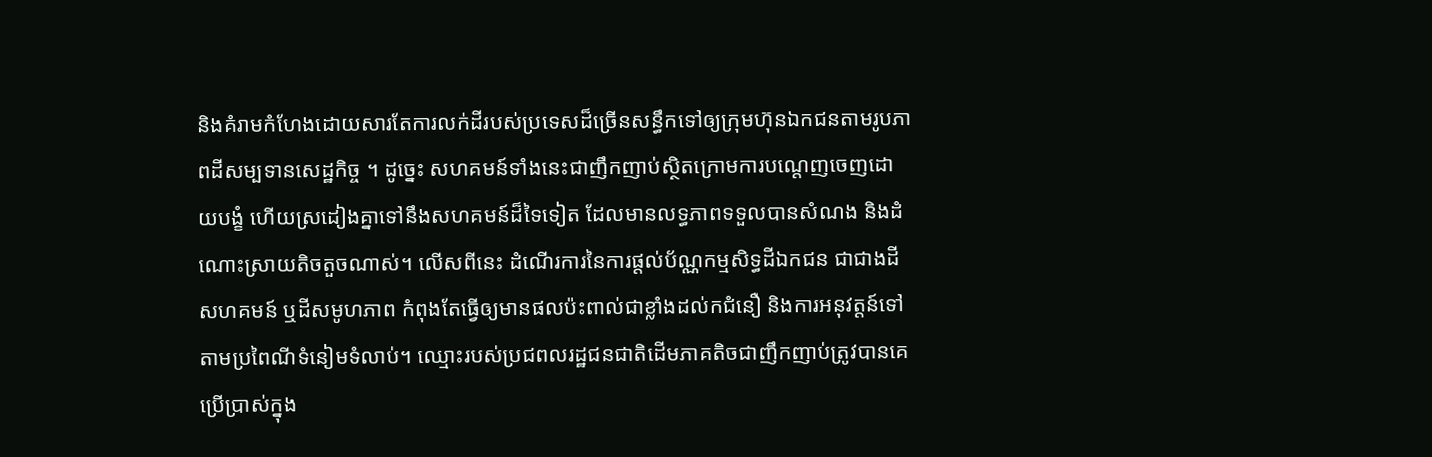និងគំរាមកំហែងដោយសារតែការលក់ដីរបស់ប្រទេសដ៏ច្រើនសន្ធឹកទៅឲ្យក្រុមហ៊ុនឯកជនតាមរូបភាពដីសម្បទានសេដ្ឋកិច្ច ។ ដូច្នេះ សហគមន៍ទាំងនេះជាញឹកញាប់ស្ថិតក្រោមការបណ្តេញចេញដោយបង្ខំ ហើយស្រដៀងគ្នាទៅនឹងសហគមន៍ដ៏ទៃទៀត ដែលមានលទ្ធភាពទទួលបានសំណង និងដំណោះស្រាយតិចតួចណាស់។ លើសពីនេះ ដំណើរការនៃការផ្តល់ប័ណ្ណកម្មសិទ្ធដីឯកជន ជាជាងដីសហគមន៍ ឬដីសមូហភាព កំពុងតែធ្វើឲ្យមានផលប៉ះពាល់ជាខ្លាំងដល់កជំនឿ និងការអនុវត្តន៍ទៅតាមប្រពៃណីទំនៀមទំលាប់។ ឈ្មោះរបស់ប្រជពលរដ្ឋជនជាតិដើមភាគតិចជាញឹកញាប់ត្រូវបានគេប្រើប្រាស់ក្នុង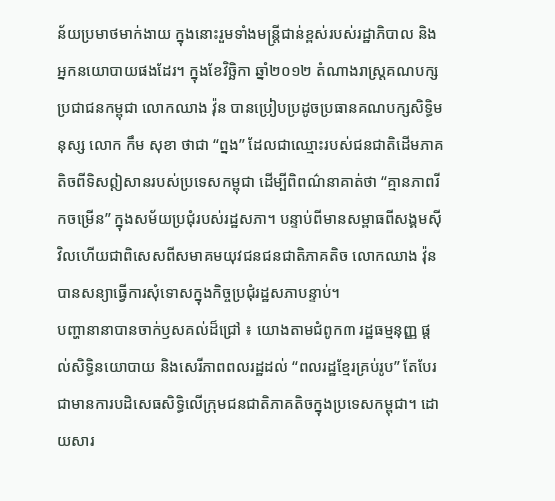ន័យប្រមាថមាក់ងាយ ក្នុងនោះរួមទាំងមន្ត្រីជាន់ខ្ពស់របស់រដ្ឋាភិបាល និងអ្នកនយោបាយផងដែរ។ ក្នុងខែវិច្ឆិកា ឆ្នាំ២០១២ តំណាងរាស្ត្រគណបក្សប្រជាជនកម្ពុជា លោកឈាង វ៉ុន បានប្រៀបប្រដូចប្រធានគណបក្សសិទ្ធិមនុស្ស លោក កឹម សុខា ថាជា “ព្នង” ដែលជាឈ្មោះរបស់ជនជាតិដើមភាគតិចពីទិសឦសានរបស់ប្រទេសកម្ពុជា ដើម្បីពិពណ៌នាគាត់ថា “គ្មានភាពរីកចម្រើន” ក្នុងសម័យប្រជុំរបស់រដ្ឋសភា។ បន្ទាប់ពីមានសម្ពាធពីសង្គមស៊ីវិលហើយជាពិសេសពីសមាគមយុវជនជនជាតិភាគតិច លោកឈាង វ៉ុន បានសន្យាធ្វើការសុំទោសក្នុងកិច្ចប្រជុំរដ្ឋសភាបន្ទាប់។
បញ្ហានានាបានចាក់ឫសគល់ដ៏ជ្រៅ ៖ យោងតាមជំពូក៣ រដ្ឋធម្មនុញ្ញ ផ្តល់សិទ្ធិនយោបាយ និងសេរីភាពពលរដ្ឋដល់ “ពលរដ្ឋខ្មែរគ្រប់រូប” តែបែរជាមានការបដិសេធសិទ្ធិលើក្រុមជនជាតិភាគតិចក្នុងប្រទេសកម្ពុជា។ ដោយសារ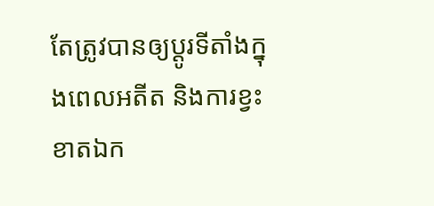តែត្រូវបានឲ្យប្ដូរទីតាំងក្នុងពេលអតីត និងការខ្វះខាតឯក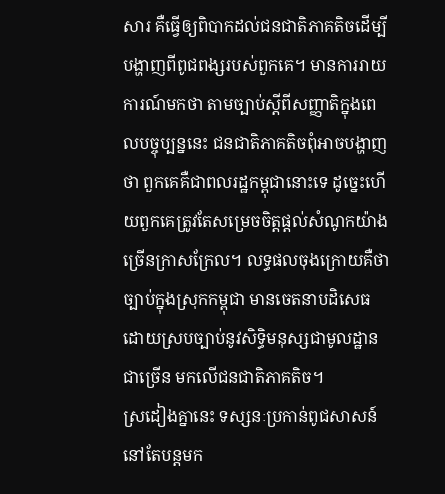សារ គឺធ្វើឲ្យពិបាកដល់ជនជាតិភាគតិចដើម្បីបង្ហាញពីពូជពង្សរបស់ពួកគេ។ មានការរាយការណ៍មកថា តាមច្បាប់ស្តីពីសញ្ញាតិក្នុងពេលបច្ចុប្បន្ននេះ ជនជាតិភាគតិចពុំអាចបង្ហាញថា ពួកគេគឺជាពលរដ្ឋកម្ពុជានោះទេ ដូច្នេះហើយពួកគេត្រូវតែសម្រេចចិត្តផ្តល់សំណូកយ៉ាងច្រើនក្រាសក្រែល។ លទ្ធផលចុងក្រោយគឺថា ច្បាប់ក្នុងស្រុកកម្ពុជា មានចេតនាបដិសេធដោយស្របច្បាប់នូវសិទ្ធិមនុស្សជាមូលដ្ឋានជាច្រើន មកលើជនជាតិភាគតិច។
ស្រដៀងគ្នានេះ ទស្សនៈប្រកាន់ពូជសាសន៍នៅតែបន្តមក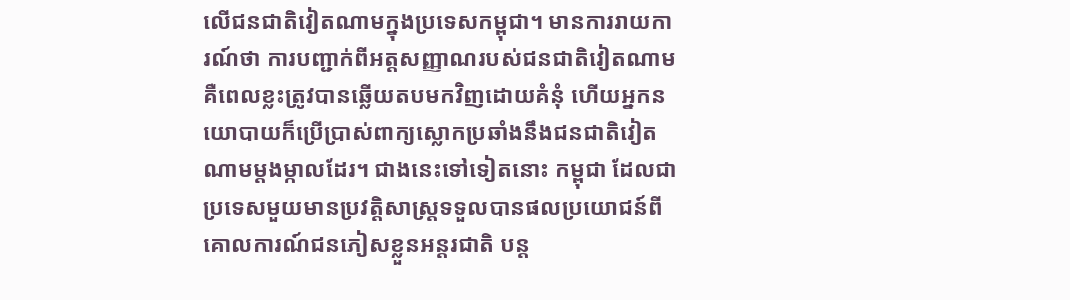លើជនជាតិវៀតណាមក្នុងប្រទេសកម្ពុជា។ មានការរាយការណ៍ថា ការបញ្ជាក់ពីអត្តសញ្ញាណរបស់ជនជាតិវៀតណាមគឺពេលខ្លះត្រូវបានឆ្លើយតបមកវិញដោយគំនុំ ហើយអ្នកនយោបាយក៏ប្រើប្រាស់ពាក្យស្លោកប្រឆាំងនឹងជនជាតិវៀតណាមម្តងម្កាលដែរ។ ជាងនេះទៅទៀតនោះ កម្ពុជា ដែលជាប្រទេសមួយមានប្រវត្តិសាស្ត្រទទួលបានផលប្រយោជន៍ពីគោលការណ៍ជនភៀសខ្លួនអន្តរជាតិ បន្ត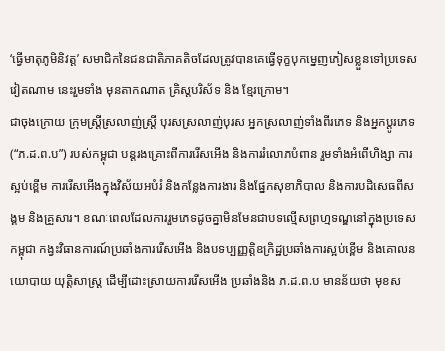‘ធ្វើមាតុភូមិនិវត្ត’ សមាជិកនៃជនជាតិភាគតិចដែលត្រូវបានគេធ្វើទុក្ខបុកម្នេញភៀសខ្លួនទៅប្រទេសវៀតណាម នេះរួមទាំង មុនតាកណាត គ្រិស្តបរិស័ទ និង ខ្មែរក្រោម។
ជាចុងក្រោយ ក្រុមស្ត្រីស្រលាញ់ស្ត្រី បុរសស្រលាញ់បុរស អ្នកស្រលាញ់ទាំងពីរភេទ និងអ្នកប្តូរភេទ (“ភ.ដ.ព.ប”) របស់កម្ពុជា បន្តរងគ្រោះពីការរើសអើង និងការរំលោភបំពាន រួមទាំងអំពើហិង្សា ការស្អប់ខ្ពើម ការរើសអើងក្នុងវិស័យអបំរំ និងកន្លែងការងារ និងផ្នែកសុខាភិបាល និងការបដិសេធពីសង្គម និងគ្រួសារ។ ខណៈពេលដែលការរួមភេទដូចគ្នាមិនមែនជាបទល្មើសព្រហ្មទណ្ឌនៅក្នុងប្រទេសកម្ពុជា កង្វះវិធានការណ៍ប្រឆាំងការរើសអើង និងបទប្បញ្ញត្តិឧក្រិដ្ឋប្រឆាំងការស្អប់ខ្ពើម និងគោលនយោបាយ យុត្តិសាស្ត្រ ដើម្បីដោះស្រាយការរើសអើង ប្រឆាំងនិង ភ.ដ.ព.ប មានន័យថា មុខស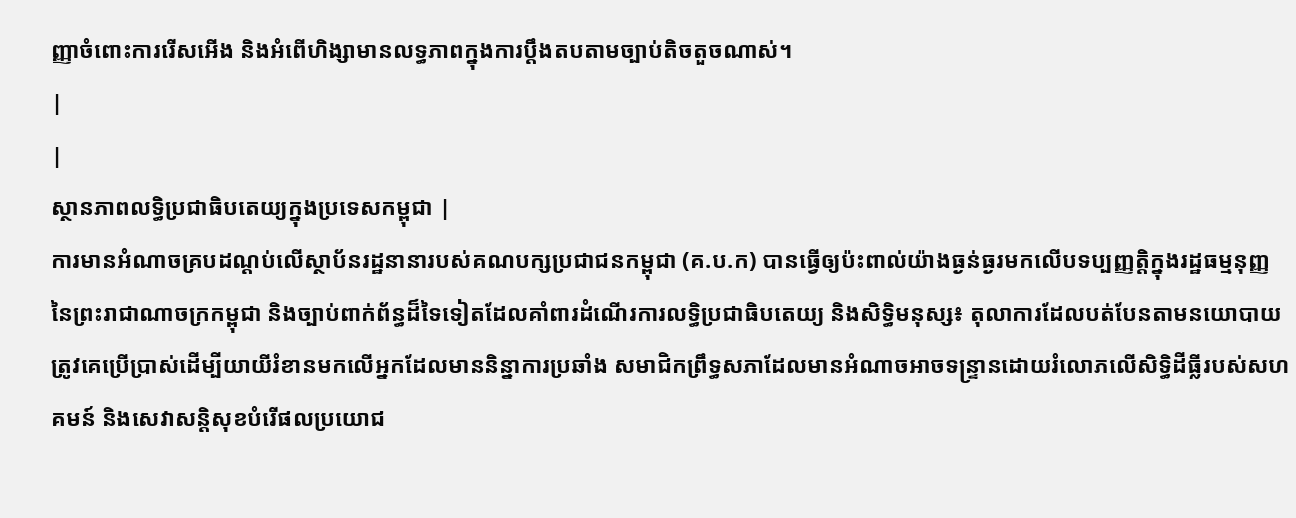ញ្ញាចំពោះការរើសអើង និងអំពើហិង្សាមានលទ្ធភាពក្នុងការប្តឹងតបតាមច្បាប់តិចតួចណាស់។
|
|
ស្ថានភាពលទ្ធិប្រជាធិបតេយ្យក្នុងប្រទេសកម្ពុជា |
ការមានអំណាចគ្របដណ្ដប់លើស្ថាប័នរដ្ឋនានារបស់គណបក្សប្រជាជនកម្ពុជា (គ.ប.ក) បានធ្វើឲ្យប៉ះពាល់យ៉ាងធ្ងន់ធ្ងរមកលើបទប្បញ្ញត្តិក្នុងរដ្ឋធម្មនុញ្ញនៃព្រះរាជាណាចក្រកម្ពុជា និងច្បាប់ពាក់ព័ន្ធដ៏ទៃទៀតដែលគាំពារដំណើរការលទ្ធិប្រជាធិបតេយ្យ និងសិទ្ធិមនុស្ស៖ តុលាការដែលបត់បែនតាមនយោបាយ ត្រូវគេប្រើប្រាស់ដើម្បីយាយីរំខានមកលើអ្នកដែលមាននិន្នាការប្រឆាំង សមាជិកព្រឹទ្ធសភាដែលមានអំណាចអាចទន្ទ្រានដោយរំលោភលើសិទ្ធិដីធ្លីរបស់សហគមន៍ និងសេវាសន្តិសុខបំរើផលប្រយោជ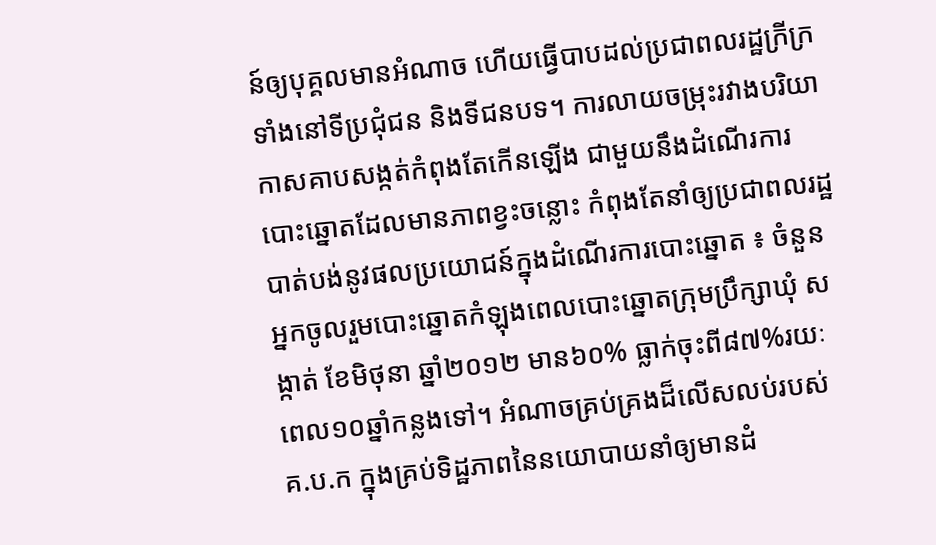ន៍ឲ្យបុគ្គលមានអំណាច ហើយធ្វើបាបដល់ប្រជាពលរដ្ឋក្រីក្រទាំងនៅទីប្រជុំជន និងទីជនបទ។ ការលាយចម្រុះរវាងបរិយាកាសគាបសង្កត់កំពុងតែកើនឡើង ជាមួយនឹងដំណើរការបោះឆ្នោតដែលមានភាពខ្វះចន្លោះ កំពុងតែនាំឲ្យប្រជាពលរដ្ឋបាត់បង់នូវផលប្រយោជន៍ក្នុងដំណើរការបោះឆ្នោត ៖ ចំនួនអ្នកចូលរួមបោះឆ្នោតកំឡុងពេលបោះឆ្នោតក្រុមប្រឹក្សាឃុំ សង្កាត់ ខែមិថុនា ឆ្នាំ២០១២ មាន៦០% ធ្លាក់ចុះពី៨៧%រយៈពេល១០ឆ្នាំកន្លងទៅ។ អំណាចគ្រប់គ្រងដ៏លើសលប់របស់ គ.ប.ក ក្នុងគ្រប់ទិដ្ឋភាពនៃនយោបាយនាំឲ្យមានដំ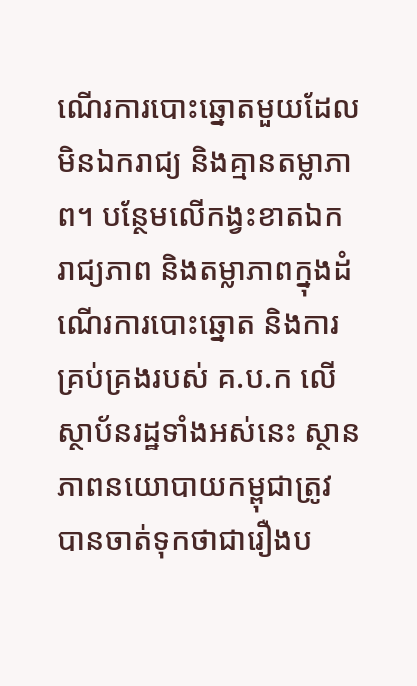ណើរការបោះឆ្នោតមួយដែលមិនឯករាជ្យ និងគ្មានតម្លាភាព។ បន្ថែមលើកង្វះខាតឯករាជ្យភាព និងតម្លាភាពក្នុងដំណើរការបោះឆ្នោត និងការគ្រប់គ្រងរបស់ គ.ប.ក លើស្ថាប័នរដ្ឋទាំងអស់នេះ ស្ថានភាពនយោបាយកម្ពុជាត្រូវបានចាត់ទុកថាជារឿងប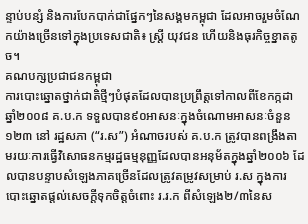ន្ទាប់បន្សំ និងការបែកបាក់ជាផ្នែកៗនៃសង្គមកម្ពុជា ដែលអាចរួមចំណែកយ៉ាងច្រើនទៅក្នុងប្រទេសជាតិ៖ ស្ត្រី យុវជន ហើយនិងធុរកិច្ចខ្នាតតូច។
គណបក្សប្រជាជនកម្ពុជា
ការបោះឆ្នោតថ្នាក់ជាតិថ្មីៗបំផុតដែលបានប្រព្រឹត្តទៅកាលពីខែកក្កដា ឆ្នាំ២០០៨ គ.ប.ក ទទួលបាន៩០អាសនៈក្នុងចំណោមអាសនៈចំនួន ១២៣ នៅ រដ្ឋសភា (“រ.ស”) អំណាចរបស់ គ.ប.ក ត្រូវបានពង្រឹងតាមរយៈការធ្វើវិសោធនកម្មរដ្ឋធម្មនុញ្ញដែលបានអនុម័តក្នុងឆ្នាំ២០០៦ ដែលបានបន្ទាបសំឡេងភាគច្រើនដែលត្រូវតម្រូវសម្រាប់ រ.ស ក្នុងការបោះឆ្នោតផ្តល់សេចក្តីទុកចិត្តចំពោះ រ.រ.ក ពីសំឡេង២/៣នៃស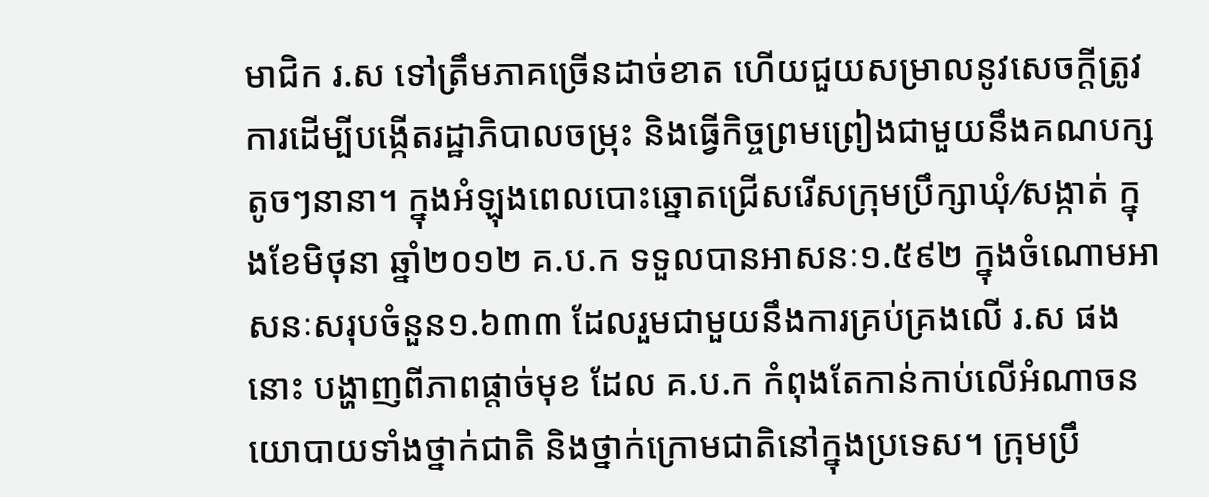មាជិក រ.ស ទៅត្រឹមភាគច្រើនដាច់ខាត ហើយជួយសម្រាលនូវសេចក្តីត្រូវការដើម្បីបង្កើតរដ្ឋាភិបាលចម្រុះ និងធ្វើកិច្ចព្រមព្រៀងជាមួយនឹងគណបក្សតូចៗនានា។ ក្នុងអំឡុងពេលបោះឆ្នោតជ្រើសរើសក្រុមប្រឹក្សាឃុំ⁄សង្កាត់ ក្នុងខែមិថុនា ឆ្នាំ២០១២ គ.ប.ក ទទួលបានអាសនៈ១.៥៩២ ក្នុងចំណោមអាសនៈសរុបចំនួន១.៦៣៣ ដែលរួមជាមួយនឹងការគ្រប់គ្រងលើ រ.ស ផងនោះ បង្ហាញពីភាពផ្តាច់មុខ ដែល គ.ប.ក កំពុងតែកាន់កាប់លើអំណាចនយោបាយទាំងថ្នាក់ជាតិ និងថ្នាក់ក្រោមជាតិនៅក្នុងប្រទេស។ ក្រុមប្រឹ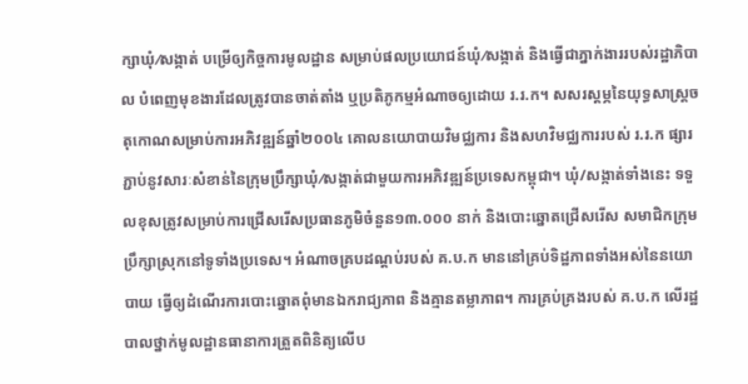ក្សាឃុំ⁄សង្កាត់ បម្រើឲ្យកិច្ចការមូលដ្ឋាន សម្រាប់ផលប្រយោជន៍ឃុំ⁄សង្កាត់ និងធ្វើជាភ្នាក់ងាររបស់រដ្ឋាភិបាល បំពេញមុខងារដែលត្រូវបានចាត់តាំង ឬប្រតិភូកម្មអំណាចឲ្យដោយ រ.រ.ក។ សសរស្តម្ភនៃយុទ្ធសាស្ត្រចតុកោណសម្រាប់ការអភិវឌ្ឍន៍ឆ្នាំ២០០៤ គោលនយោបាយវិមជ្ឈការ និងសហវិមជ្ឈការរបស់ រ.រ.ក ផ្សារភ្ជាប់នូវសារៈសំខាន់នៃក្រុមប្រឹក្សាឃុំ⁄សង្កាត់ជាមួយការអភិវឌ្ឍន៍ប្រទេសកម្ពុជា។ ឃុំ/សង្កាត់ទាំងនេះ ទទួលខុសត្រូវសម្រាប់ការជ្រើសរើសប្រធានភូមិចំនួន១៣.០០០ នាក់ និងបោះឆ្នោតជ្រើសរើស សមាជិកក្រុមប្រឹក្សាស្រុកនៅទូទាំងប្រទេស។ អំណាចគ្របដណ្តប់របស់ គ.ប.ក មាននៅគ្រប់ទិដ្ឋភាពទាំងអស់នៃនយោបាយ ធ្វើឲ្យដំណើរការបោះឆ្នោតពុំមានឯករាជ្យភាព និងគ្មានតម្លាភាព។ ការគ្រប់គ្រងរបស់ គ.ប.ក លើរដ្ឋ បាលថ្នាក់មូលដ្ឋានធានាការត្រួតពិនិត្យលើប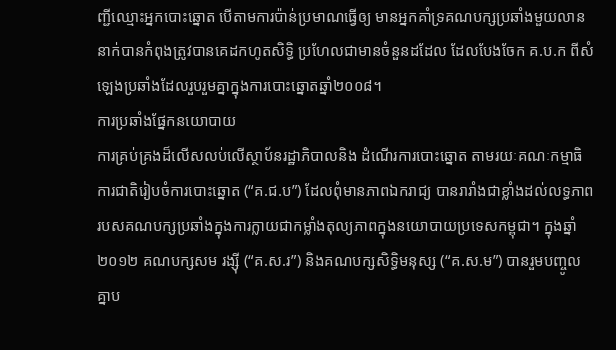ញ្ជីឈ្មោះអ្នកបោះឆ្នោត បើតាមការប៉ាន់ប្រមាណធ្វើឲ្យ មានអ្នកគាំទ្រគណបក្សប្រឆាំងមួយលាននាក់បានកំពុងត្រូវបានគេដកហូតសិទ្ធិ ប្រហែលជាមានចំនួនដដែល ដែលបែងចែក គ.ប.ក ពីសំឡេងប្រឆាំងដែលរួបរួមគ្នាក្នុងការបោះឆ្នោតឆ្នាំ២០០៨។
ការប្រឆាំងផ្នែកនយោបាយ
ការគ្រប់គ្រងដ៏លើសលប់លើស្ថាប័នរដ្ឋាភិបាលនិង ដំណើរការបោះឆ្នោត តាមរយៈគណៈកម្មាធិការជាតិរៀបចំការបោះឆ្នោត (“គ.ជ.ប”) ដែលពុំមានភាពឯករាជ្យ បានរារាំងជាខ្លាំងដល់លទ្ធភាពរបសគណបក្សប្រឆាំងក្នុងការក្លាយជាកម្លាំងតុល្យភាពក្នុងនយោបាយប្រទេសកម្ពុជា។ ក្នុងឆ្នាំ២០១២ គណបក្សសម រង្ស៊ី (“គ.ស.រ”) និងគណបក្សសិទ្ធិមនុស្ស (“គ.ស.ម”) បានរួមបញ្ចូលគ្នាប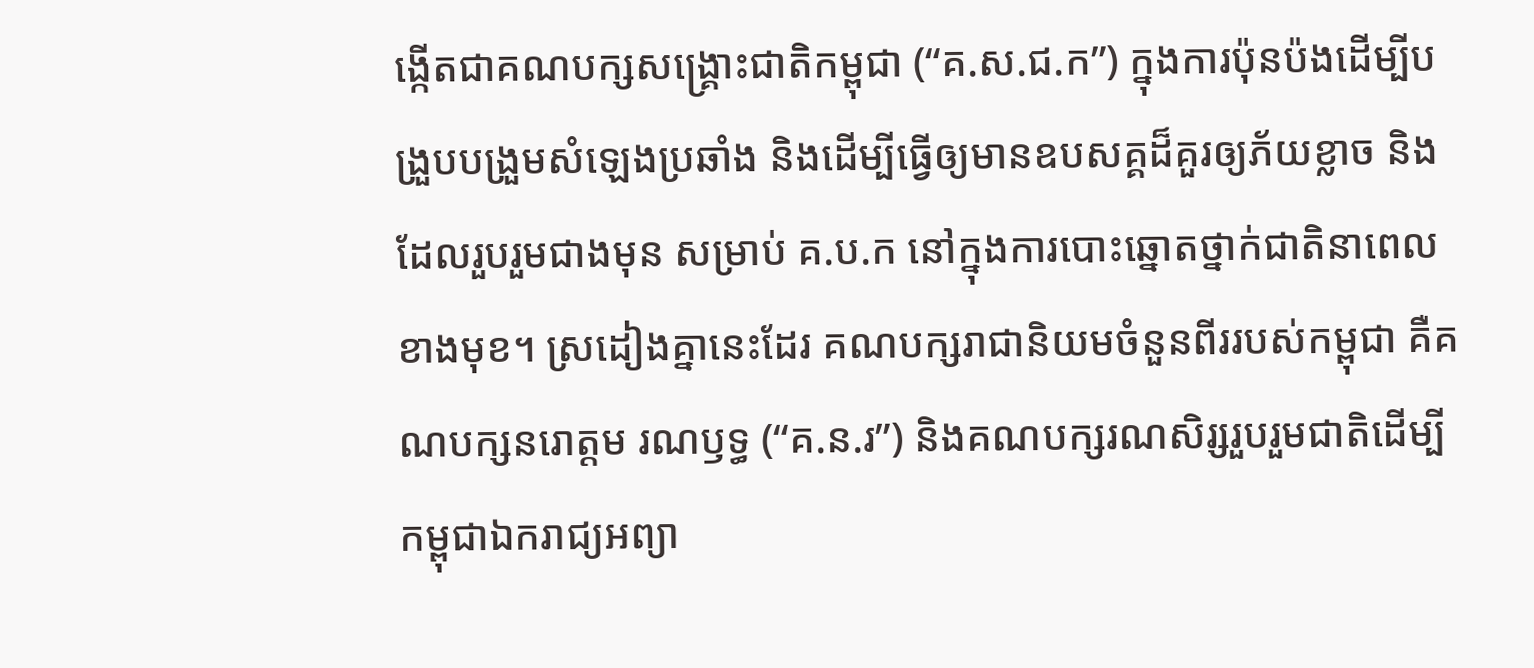ង្កើតជាគណបក្សសង្គ្រោះជាតិកម្ពុជា (“គ.ស.ជ.ក”) ក្នុងការប៉ុនប៉ងដើម្បីបង្រួបបង្រួមសំឡេងប្រឆាំង និងដើម្បីធ្វើឲ្យមានឧបសគ្គដ៏គួរឲ្យភ័យខ្លាច និងដែលរួបរួមជាងមុន សម្រាប់ គ.ប.ក នៅក្នុងការបោះឆ្នោតថ្នាក់ជាតិនាពេលខាងមុខ។ ស្រដៀងគ្នានេះដែរ គណបក្សរាជានិយមចំនួនពីររបស់កម្ពុជា គឺគណបក្សនរោត្តម រណឫទ្ធ (“គ.ន.រ”) និងគណបក្សរណសិរ្សរួបរួមជាតិដើម្បីកម្ពុជាឯករាជ្យអព្យា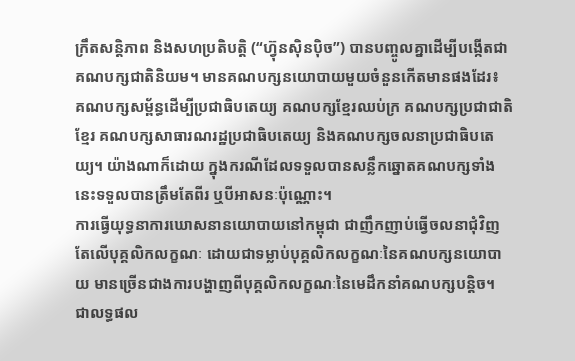ក្រឹតសន្តិភាព និងសហប្រតិបត្តិ (“ហ្វ៊ុនស៊ិនប៉ិច”) បានបញ្ចូលគ្នាដើម្បីបង្កើតជាគណបក្សជាតិនិយម។ មានគណបក្សនយោបាយមួយចំនួនកើតមានផងដែរ៖ គណបក្សសម្ព័ន្ធដើម្បីប្រជាធិបតេយ្យ គណបក្សខ្មែរឈប់ក្រ គណបក្សប្រជាជាតិខ្មែរ គណបក្សសាធារណរដ្ឋប្រជាធិបតេយ្យ និងគណបក្សចលនាប្រជាធិបតេយ្យ។ យ៉ាងណាក៏ដោយ ក្នុងករណីដែលទទួលបានសន្លឹកឆ្នោតគណបក្សទាំងនេះទទួលបានត្រឹមតែពីរ ឬបីអាសនៈប៉ុណ្ណោះ។
ការធ្វើយុទ្ធនាការឃោសនានយោបាយនៅកម្ពុជា ជាញឹកញាប់ធ្វើចលនាជុំវិញតែលើបុគ្គលិកលក្ខណៈ ដោយជាទម្លាប់បុគ្គលិកលក្ខណៈនៃគណបក្សនយោបាយ មានច្រើនជាងការបង្ហាញពីបុគ្គលិកលក្ខណៈនៃមេដឹកនាំគណបក្សបន្តិច។ ជាលទ្ធផល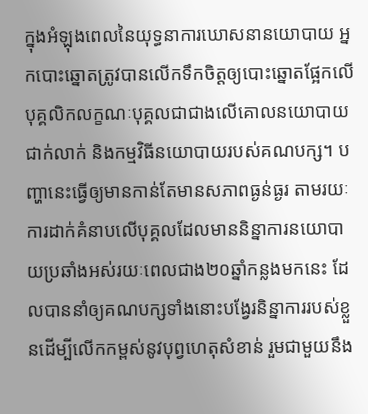ក្នុងអំឡុងពេលនៃយុទ្ធនាការឃោសនានយោបាយ អ្នកបោះឆ្នោតត្រូវបានលើកទឹកចិត្តឲ្យបោះឆ្នោតផ្អែកលើបុគ្គលិកលក្ខណៈបុគ្គលជាជាងលើគោលនយោបាយជាក់លាក់ និងកម្មវិធីនយោបាយរបស់គណបក្ស។ បញ្ហានេះធ្វើឲ្យមានកាន់តែមានសភាពធ្ងន់ធ្ងរ តាមរយៈការដាក់គំនាបលើបុគ្គលដែលមាននិន្នាការនយោបាយប្រឆាំងអស់រយៈពេលជាង២០ឆ្នាំកន្លងមកនេះ ដែលបាននាំឲ្យគណបក្សទាំងនោះបង្វែរនិន្នាការរបស់ខ្លួនដើម្បីលើកកម្ពស់នូវបុព្វហេតុសំខាន់ រួមជាមួយនឹង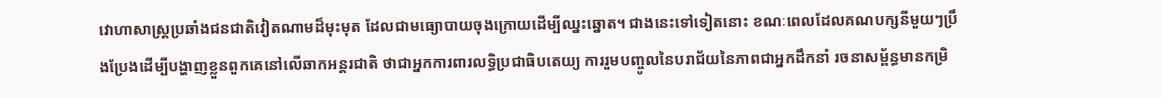វោហាសាស្ត្រប្រឆាំងជនជាតិវៀតណាមដ៏មុះមុត ដែលជាមធ្យោបាយចុងក្រោយដើម្បីឈ្នះឆ្នោត។ ជាងនេះទៅទៀតនោះ ខណៈពេលដែលគណបក្សនីមួយៗប្រឹងប្រែងដើម្បីបង្ហាញខ្លួនពួកគេនៅលើឆាកអន្តរជាតិ ថាជាអ្នកការពារលទ្ធិប្រជាធិបតេយ្យ ការរួមបញ្ចូលនៃបរាជ័យនៃភាពជាអ្នកដឹកនាំ រចនាសម្ព័ន្ធមានកម្រិ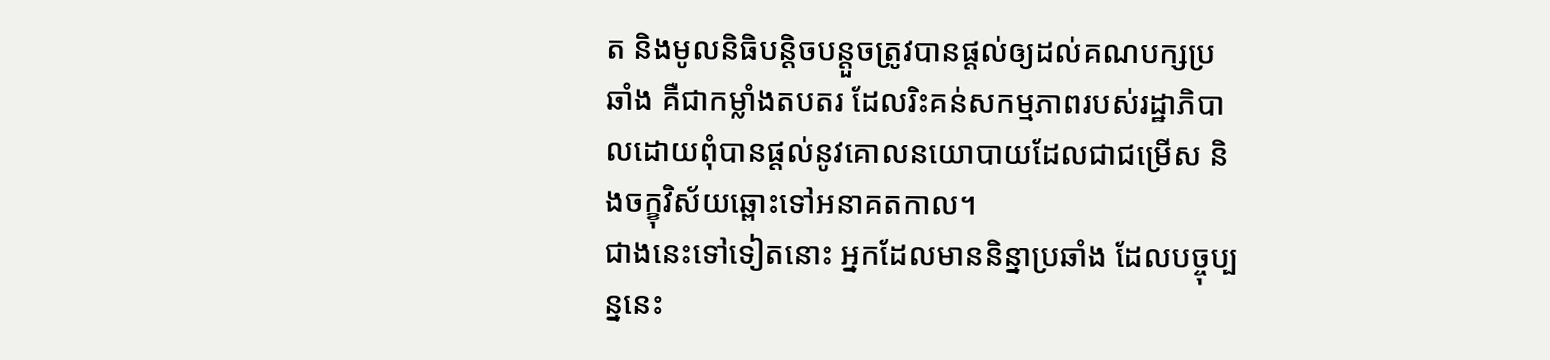ត និងមូលនិធិបន្តិចបន្តួចត្រូវបានផ្តល់ឲ្យដល់គណបក្សប្រឆាំង គឺជាកម្លាំងតបតរ ដែលរិះគន់សកម្មភាពរបស់រដ្ឋាភិបាលដោយពុំបានផ្តល់នូវគោលនយោបាយដែលជាជម្រើស និងចក្ខុវិស័យឆ្ពោះទៅអនាគតកាល។
ជាងនេះទៅទៀតនោះ អ្នកដែលមាននិន្នាប្រឆាំង ដែលបច្ចុប្បន្ននេះ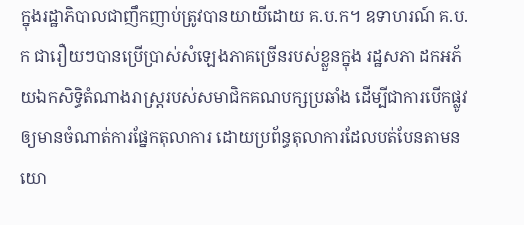ក្នុងរដ្ឋាភិបាលជាញឹកញាប់ត្រូវបានយាយីដោយ គ.ប.ក។ ឧទាហរណ៍ គ.ប.ក ជារឿយៗបានប្រើប្រាស់សំឡេងភាគច្រើនរបស់ខ្លួនក្នុង រដ្ឋសភា ដកអភ័យឯកសិទ្ធិតំណាងរាស្ត្ររបស់សមាជិកគណបក្សប្រឆាំង ដើម្បីជាការបើកផ្លូវឲ្យមានចំណាត់ការផ្នែកតុលាការ ដោយប្រព័ន្ធតុលាការដែលបត់បែនតាមនយោ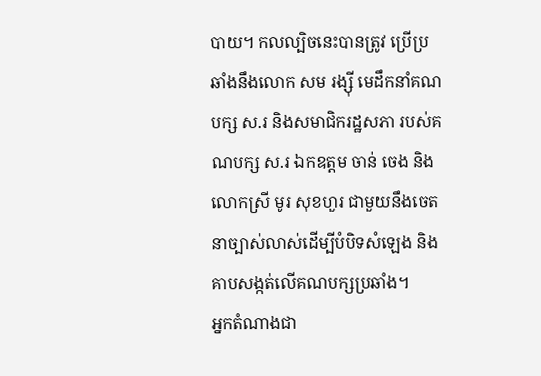បាយ។ កលល្បិចនេះបានត្រូវ ប្រើប្រឆាំងនឹងលោក សម រង្ស៊ី មេដឹកនាំគណបក្ស ស.រ និងសមាជិករដ្ឋសភា របស់គណបក្ស ស.រ ឯកឧត្តម ចាន់ ចេង និងលោកស្រី មូរ សុខហួរ ជាមួយនឹងចេតនាច្បាស់លាស់ដើម្បីបំបិទសំឡេង និងគាបសង្កត់លើគណបក្សប្រឆាំង។
អ្នកតំណាងជា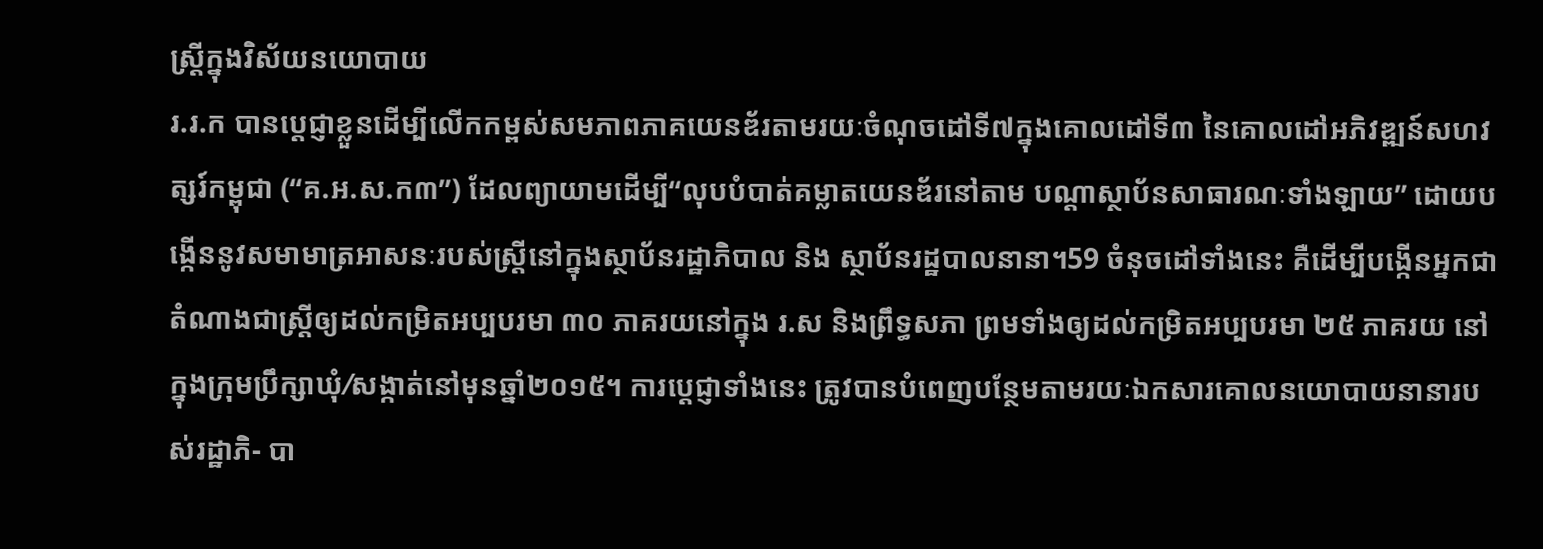ស្ត្រីក្នុងវិស័យនយោបាយ
រ.រ.ក បានប្តេជ្ញាខ្លួនដើម្បីលើកកម្ពស់សមភាពភាគយេនឌ័រតាមរយៈចំណុចដៅទី៧ក្នុងគោលដៅទី៣ នៃគោលដៅអភិវឌ្ឍន៍សហវត្សរ៍កម្ពុជា (“គ.អ.ស.ក៣”) ដែលព្យាយាមដើម្បី“លុបបំបាត់គម្លាតយេនឌ័រនៅតាម បណ្តាស្ថាប័នសាធារណៈទាំងឡាយ” ដោយបង្កើននូវសមាមាត្រអាសនៈរបស់ស្ត្រីនៅក្នុងស្ថាប័នរដ្ឋាភិបាល និង ស្ថាប័នរដ្ឋបាលនានា។59 ចំនុចដៅទាំងនេះ គឺដើម្បីបង្កើនអ្នកជាតំណាងជាស្ត្រីឲ្យដល់កម្រិតអប្បបរមា ៣០ ភាគរយនៅក្នុង រ.ស និងព្រឹទ្ធសភា ព្រមទាំងឲ្យដល់កម្រិតអប្បបរមា ២៥ ភាគរយ នៅក្នុងក្រុមប្រឹក្សាឃុំ⁄សង្កាត់នៅមុនឆ្នាំ២០១៥។ ការប្តេជ្ញាទាំងនេះ ត្រូវបានបំពេញបន្ថែមតាមរយៈឯកសារគោលនយោបាយនានារបស់រដ្ឋាភិ- បា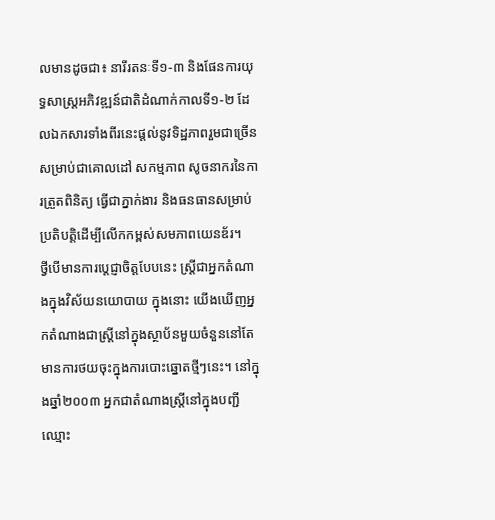លមានដូចជា៖ នារីរតនៈទី១-៣ និងផែនការយុទ្ធសាស្ត្រអភិវឌ្ឍន៍ជាតិដំណាក់កាលទី១-២ ដែលឯកសារទាំងពីរនេះផ្តល់នូវទិដ្ឋភាពរួមជាច្រើនសម្រាប់ជាគោលដៅ សកម្មភាព សូចនាករនៃការត្រួតពិនិត្យ ធ្វើជាភ្នាក់ងារ និងធនធានសម្រាប់ប្រតិបត្តិដើម្បីលើកកម្ពស់សមភាពយេនឌ័រ។
ថ្វីបើមានការប្តេជ្ញាចិត្តបែបនេះ ស្ត្រីជាអ្នកតំណាងក្នុងវិស័យនយោបាយ ក្នុងនោះ យើងឃើញអ្នកតំណាងជាស្ត្រីនៅក្នុងស្ថាប័នមួយចំនួននៅតែមានការថយចុះក្នុងការបោះឆ្នោតថ្មីៗនេះ។ នៅក្នុងឆ្នាំ២០០៣ អ្នកជាតំណាងស្ត្រីនៅក្នុងបញ្ជីឈ្មោះ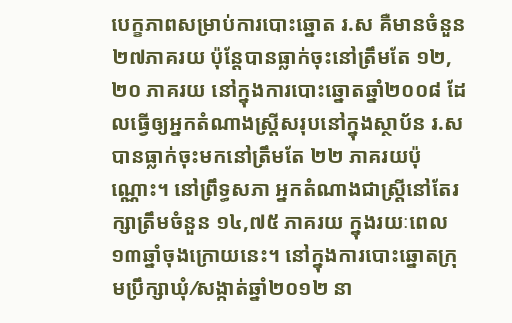បេក្ខភាពសម្រាប់ការបោះឆ្នោត រ.ស គឺមានចំនួន ២៧ភាគរយ ប៉ុន្តែបានធ្លាក់ចុះនៅត្រឹមតែ ១២,២០ ភាគរយ នៅក្នុងការបោះឆ្នោតឆ្នាំ២០០៨ ដែលធ្វើឲ្យអ្នកតំណាងស្ត្រីសរុបនៅក្នុងស្ថាប័ន រ.ស បានធ្លាក់ចុះមកនៅត្រឹមតែ ២២ ភាគរយប៉ុណ្ណោះ។ នៅព្រឹទ្ធសភា អ្នកតំណាងជាស្ត្រីនៅតែរក្សាត្រឹមចំនួន ១៤,៧៥ ភាគរយ ក្នុងរយៈពេល១៣ឆ្នាំចុងក្រោយនេះ។ នៅក្នុងការបោះឆ្នោតក្រុមប្រឹក្សាឃុំ⁄សង្កាត់ឆ្នាំ២០១២ នា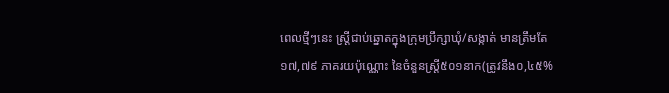ពេលថ្មីៗនេះ ស្ត្រីជាប់ឆ្នោតក្នុងក្រុមប្រឹក្សាឃុំ/សង្កាត់ មានត្រឹមតែ ១៧,៧៩ ភាគរយប៉ុណ្ណោះ នៃចំនួនស្ត្រី៥០១នាក(ត្រូវនឹង០,៤៥%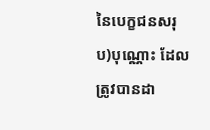នៃបេក្ខជនសរុប)បុណ្ណោះ ដែលត្រូវបានដា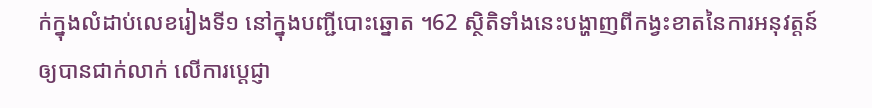ក់ក្នុងលំដាប់លេខរៀងទី១ នៅក្នុងបញ្ជីបោះឆ្នោត ។62 ស្ថិតិទាំងនេះបង្ហាញពីកង្វះខាតនៃការអនុវត្តន៍ឲ្យបានជាក់លាក់ លើការប្តេជ្ញា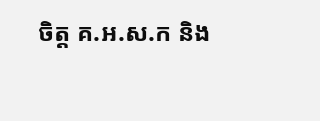ចិត្ត គ.អ.ស.ក និង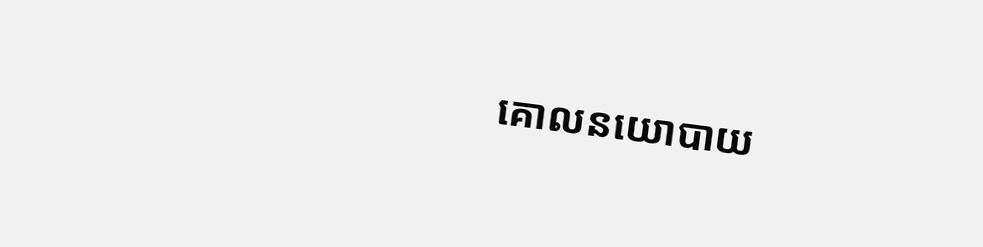គោលនយោបាយ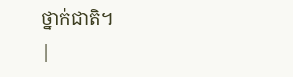ថ្នាក់ជាតិ។
|